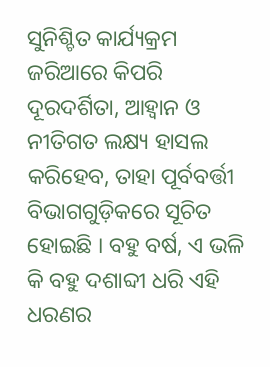ସୁନିଶ୍ଚିତ କାର୍ଯ୍ୟକ୍ରମ ଜରିଆରେ କିପରି ଦୂରଦର୍ଶିତା, ଆହ୍ଵାନ ଓ ନୀତିଗତ ଲକ୍ଷ୍ୟ ହାସଲ କରିହେବ, ତାହା ପୂର୍ବବର୍ତ୍ତୀ ବିଭାଗଗୁଡ଼ିକରେ ସୂଚିତ ହୋଇଛି । ବହୁ ବର୍ଷ, ଏ ଭଳି କି ବହୁ ଦଶାବ୍ଦୀ ଧରି ଏହି ଧରଣର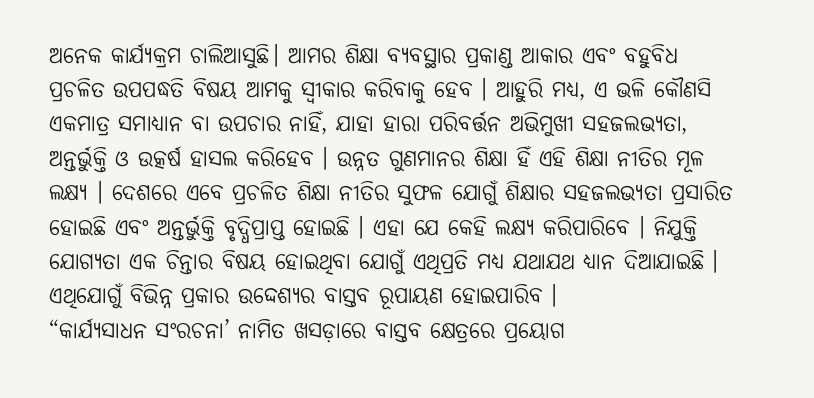ଅନେକ କାର୍ଯ୍ୟକ୍ରମ ଚାଲିଆସୁଛି। ଆମର ଶିକ୍ଷା ବ୍ୟବସ୍ଥାର ପ୍ରକାଣ୍ଡ ଆକାର ଏବଂ ବହୁବିଧ ପ୍ରଚଳିତ ଉପପଦ୍ଧତି ବିଷୟ ଆମକୁ ସ୍ଵୀକାର କରିବାକୁ ହେବ । ଆହୁରି ମଧ୍ୟ, ଏ ଭଳି କୌଣସି ଏକମାତ୍ର ସମାଧ୍ୟାନ ବା ଉପଚାର ନାହିଁ, ଯାହା ହାରା ପରିବର୍ତ୍ତନ ଅଭିମୁଖୀ ସହଜଲଭ୍ୟତା, ଅନ୍ତର୍ଭୁକ୍ତି ଓ ଉତ୍କର୍ଷ ହାସଲ କରିହେବ । ଉନ୍ନତ ଗୁଣମାନର ଶିକ୍ଷା ହିଁ ଏହି ଶିକ୍ଷା ନୀତିର ମୂଳ ଲକ୍ଷ୍ୟ । ଦେଶରେ ଏବେ ପ୍ରଚଳିତ ଶିକ୍ଷା ନୀତିର ସୁଫଳ ଯୋଗୁଁ ଶିକ୍ଷାର ସହଜଲଭ୍ୟତା ପ୍ରସାରିତ ହୋଇଛି ଏବଂ ଅନ୍ତର୍ଭୁକ୍ତି ବୃଦ୍ଧିପ୍ରାପ୍ତ ହୋଇଛି । ଏହା ଯେ କେହି ଲକ୍ଷ୍ୟ କରିପାରିବେ । ନିଯୁକ୍ତି ଯୋଗ୍ୟତା ଏକ ଚିନ୍ତାର ବିଷୟ ହୋଇଥିବା ଯୋଗୁଁ ଏଥିପ୍ରତି ମଧ୍ୟ ଯଥାଯଥ ଧ୍ୟାନ ଦିଆଯାଇଛି । ଏଥିଯୋଗୁଁ ବିଭିନ୍ନ ପ୍ରକାର ଉଦ୍ଦେଶ୍ୟର ବାସ୍ତବ ରୂପାୟଣ ହୋଇପାରିବ ।
“କାର୍ଯ୍ୟସାଧନ ସଂରଚନା’ ନାମିତ ଖସଡ଼ାରେ ବାସ୍ତବ କ୍ଷେତ୍ରରେ ପ୍ରୟୋଗ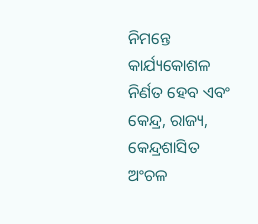ନିମନ୍ତେ କାର୍ଯ୍ୟକୋଶଳ ନିର୍ଣତ ହେବ ଏବଂ କେନ୍ଦ୍ର, ରାଜ୍ୟ, କେନ୍ଦ୍ରଶାସିତ ଅଂଚଳ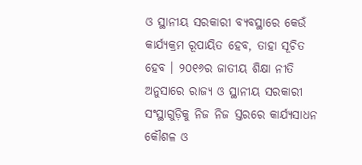ଓ ସ୍ଥାନୀୟ ସରକାରୀ ବ୍ୟବସ୍ଥାରେ କେଉଁ କାର୍ଯ୍ୟକ୍ରମ ରୂପାୟିତ ହେବ, ତାହା ସୂଚିତ ହେବ । ୨୦୧୬ର ଜାତୀୟ ଶିକ୍ଷା ନୀତି ଅନୁସାରେ ରାଜ୍ୟ ଓ ସ୍ଥାନୀୟ ସରକାରୀ ସଂସ୍ଥାଗୁଡ଼ିକୁ ନିଜ ନିଜ ସ୍ତରରେ କାର୍ଯ୍ୟସାଧନ କୌଶଳ ଓ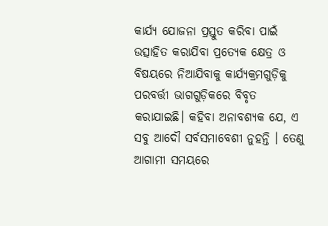କାର୍ଯ୍ୟ ଯୋଜନା ପ୍ରସ୍ତୁତ କରିବା ପାଇଁ ଉତ୍ସାହିତ କରାଯିବା ପ୍ରତ୍ୟେକ କ୍ଷେତ୍ର ଓ ବିଷୟରେ ନିଆଯିବାକୁ କାର୍ଯ୍ୟକ୍ରମଗୁଡ଼ିକୁ ପରବର୍ତ୍ତୀ ଭାଗଗୁଡ଼ିକରେ ବିବୃତ କରାଯାଇଛି। କହିବା ଅନାବଶ୍ୟକ ଯେ, ଏ ସବୁ ଆଦୌ ସର୍ବସମାବେଶୀ ନୁହନ୍ତି । ତେଣୁ ଆଗାମୀ ସମୟରେ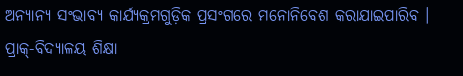ଅନ୍ୟାନ୍ୟ ସଂଭାବ୍ୟ କାର୍ଯ୍ୟକ୍ରମଗୁଡ଼ିକ ପ୍ରସଂଗରେ ମନୋନିବେଶ କରାଯାଇପାରିବ ।
ପ୍ରାକ୍-ବିଦ୍ୟାଳୟ ଶିକ୍ଷା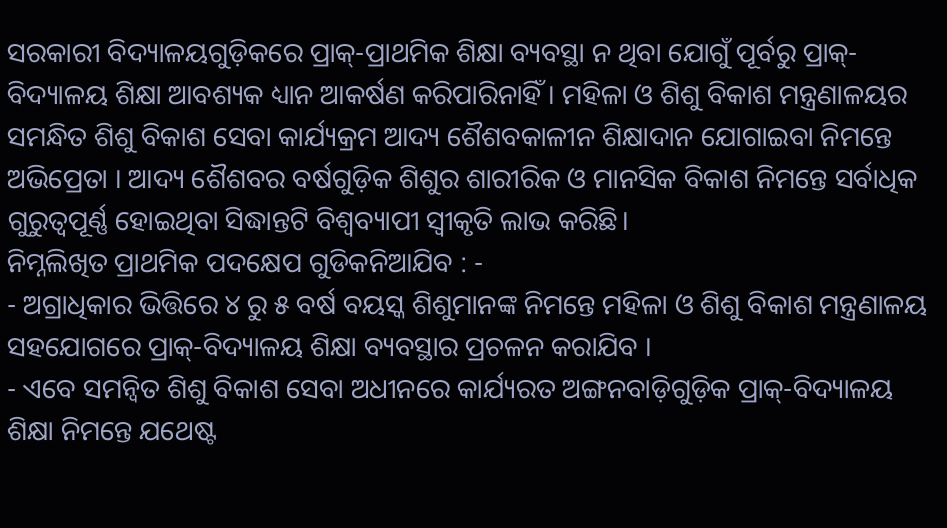ସରକାରୀ ବିଦ୍ୟାଳୟଗୁଡ଼ିକରେ ପ୍ରାକ୍-ପ୍ରାଥମିକ ଶିକ୍ଷା ବ୍ୟବସ୍ଥା ନ ଥିବା ଯୋଗୁଁ ପୂର୍ବରୁ ପ୍ରାକ୍-ବିଦ୍ୟାଳୟ ଶିକ୍ଷା ଆବଶ୍ୟକ ଧ୍ୟାନ ଆକର୍ଷଣ କରିପାରିନାହିଁ । ମହିଳା ଓ ଶିଶୁ ବିକାଶ ମନ୍ତ୍ରଣାଳୟର ସମନ୍ଧିତ ଶିଶୁ ବିକାଶ ସେବା କାର୍ଯ୍ୟକ୍ରମ ଆଦ୍ୟ ଶୈଶବକାଳୀନ ଶିକ୍ଷାଦାନ ଯୋଗାଇବା ନିମନ୍ତେ ଅଭିପ୍ରେତା । ଆଦ୍ୟ ଶୈଶବର ବର୍ଷଗୁଡ଼ିକ ଶିଶୁର ଶାରୀରିକ ଓ ମାନସିକ ବିକାଶ ନିମନ୍ତେ ସର୍ବାଧିକ ଗୁରୁତ୍ୱପୂର୍ଣ୍ଣ ହୋଇଥିବା ସିଦ୍ଧାନ୍ତଟି ବିଶ୍ଵବ୍ୟାପୀ ସ୍ଵୀକୃତି ଲାଭ କରିଛି।
ନିମ୍ନଲିଖିତ ପ୍ରାଥମିକ ପଦକ୍ଷେପ ଗୁଡିକନିଆଯିବ : -
- ଅଗ୍ରାଧିକାର ଭିତ୍ତିରେ ୪ ରୁ ୫ ବର୍ଷ ବୟସ୍କ ଶିଶୁମାନଙ୍କ ନିମନ୍ତେ ମହିଳା ଓ ଶିଶୁ ବିକାଶ ମନ୍ତ୍ରଣାଳୟ ସହଯୋଗରେ ପ୍ରାକ୍-ବିଦ୍ୟାଳୟ ଶିକ୍ଷା ବ୍ୟବସ୍ଥାର ପ୍ରଚଳନ କରାଯିବ ।
- ଏବେ ସମନ୍ୱିତ ଶିଶୁ ବିକାଶ ସେବା ଅଧୀନରେ କାର୍ଯ୍ୟରତ ଅଙ୍ଗନବାଡ଼ିଗୁଡ଼ିକ ପ୍ରାକ୍-ବିଦ୍ୟାଳୟ ଶିକ୍ଷା ନିମନ୍ତେ ଯଥେଷ୍ଟ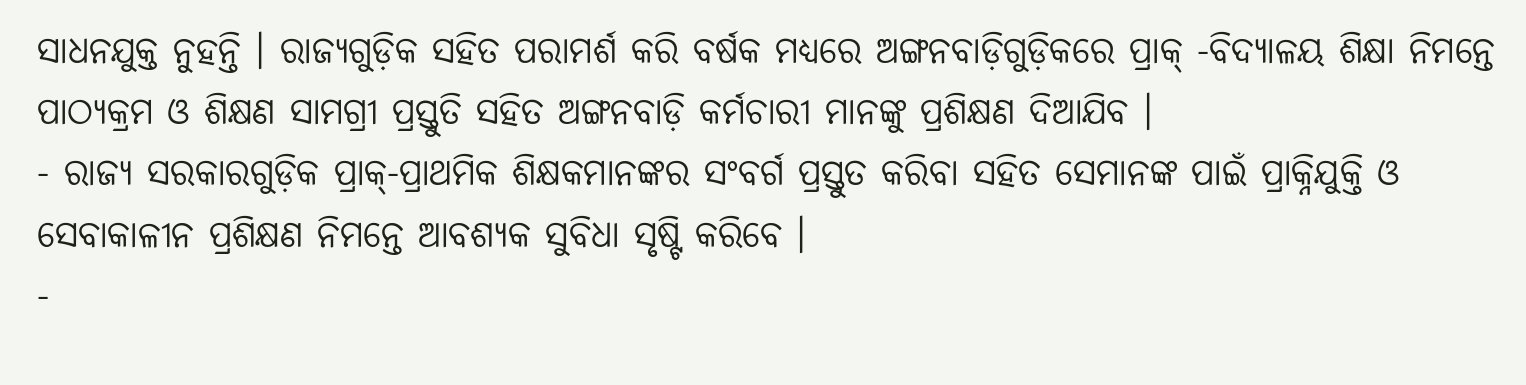ସାଧନଯୁକ୍ତ ନୁହନ୍ତି । ରାଜ୍ୟଗୁଡ଼ିକ ସହିତ ପରାମର୍ଶ କରି ବର୍ଷକ ମଧ୍ୟରେ ଅଙ୍ଗନବାଡ଼ିଗୁଡ଼ିକରେ ପ୍ରାକ୍ -ବିଦ୍ୟାଳୟ ଶିକ୍ଷା ନିମନ୍ତେ ପାଠ୍ୟକ୍ରମ ଓ ଶିକ୍ଷଣ ସାମଗ୍ରୀ ପ୍ରସ୍ତୁତି ସହିତ ଅଙ୍ଗନବାଡ଼ି କର୍ମଚାରୀ ମାନଙ୍କୁ ପ୍ରଶିକ୍ଷଣ ଦିଆଯିବ ।
- ରାଜ୍ୟ ସରକାରଗୁଡ଼ିକ ପ୍ରାକ୍-ପ୍ରାଥମିକ ଶିକ୍ଷକମାନଙ୍କର ସଂବର୍ଗ ପ୍ରସ୍ତୁତ କରିବା ସହିତ ସେମାନଙ୍କ ପାଇଁ ପ୍ରାକ୍ନିଯୁକ୍ତି ଓ ସେବାକାଳୀନ ପ୍ରଶିକ୍ଷଣ ନିମନ୍ତେ ଆବଶ୍ୟକ ସୁବିଧା ସୃଷ୍ଟି କରିବେ ।
-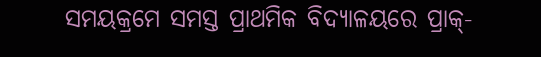ସମୟକ୍ରମେ ସମସ୍ତ ପ୍ରାଥମିକ ବିଦ୍ୟାଳୟରେ ପ୍ରାକ୍-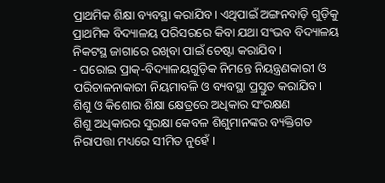ପ୍ରାଥମିକ ଶିକ୍ଷା ବ୍ୟବସ୍ଥା କରାଯିବ। ଏଥିପାଇଁ ଅଙ୍ଗନବାଡ଼ି ଗୁଡ଼ିକୁ ପ୍ରାଥମିକ ବିଦ୍ୟାଳୟ ପରିସରରେ କିବା ଯଥା ସଂଭବ ବିଦ୍ୟାଳୟ ନିକଟସ୍ଥ ଜାଗାରେ ରଖିବା ପାଇଁ ଚେଷ୍ଟା କରାଯିବ ।
- ଘରୋଇ ପ୍ରାକ୍-ବିଦ୍ୟାଳୟଗୁଡ଼ିକ ନିମନ୍ତେ ନିୟନ୍ତ୍ରଣକାରୀ ଓ ପରିଚାଳନାକାରୀ ନିୟମାବଳି ଓ ବ୍ୟବସ୍ଥା ପ୍ରସ୍ତୁତ କରାଯିବ।
ଶିଶୁ ଓ କିଶୋର ଶିକ୍ଷା କ୍ଷେତ୍ରରେ ଅଧିକାର ସଂରକ୍ଷଣ
ଶିଶୁ ଅଧିକାରର ସୁରକ୍ଷା କେବଳ ଶିଶୁମାନଙ୍କର ବ୍ୟକ୍ତିଗତ ନିରାପତ୍ତା ମଧ୍ୟରେ ସୀମିତ ନୁହେଁ ।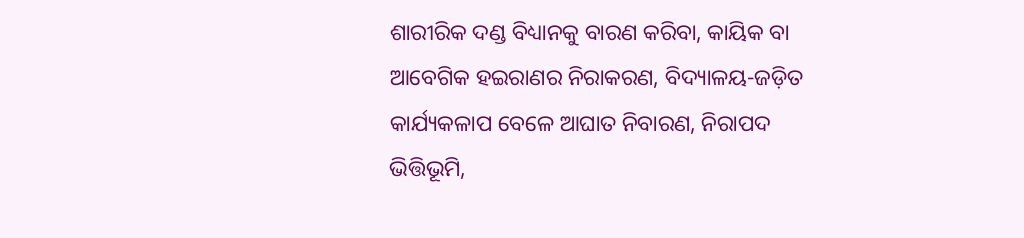ଶାରୀରିକ ଦଣ୍ଡ ବିଧ୍ୟାନକୁ ବାରଣ କରିବା, କାୟିକ ବା ଆବେଗିକ ହଇରାଣର ନିରାକରଣ, ବିଦ୍ୟାଳୟ-ଜଡ଼ିତ କାର୍ଯ୍ୟକଳାପ ବେଳେ ଆଘାତ ନିବାରଣ, ନିରାପଦ ଭିତ୍ତିଭୂମି,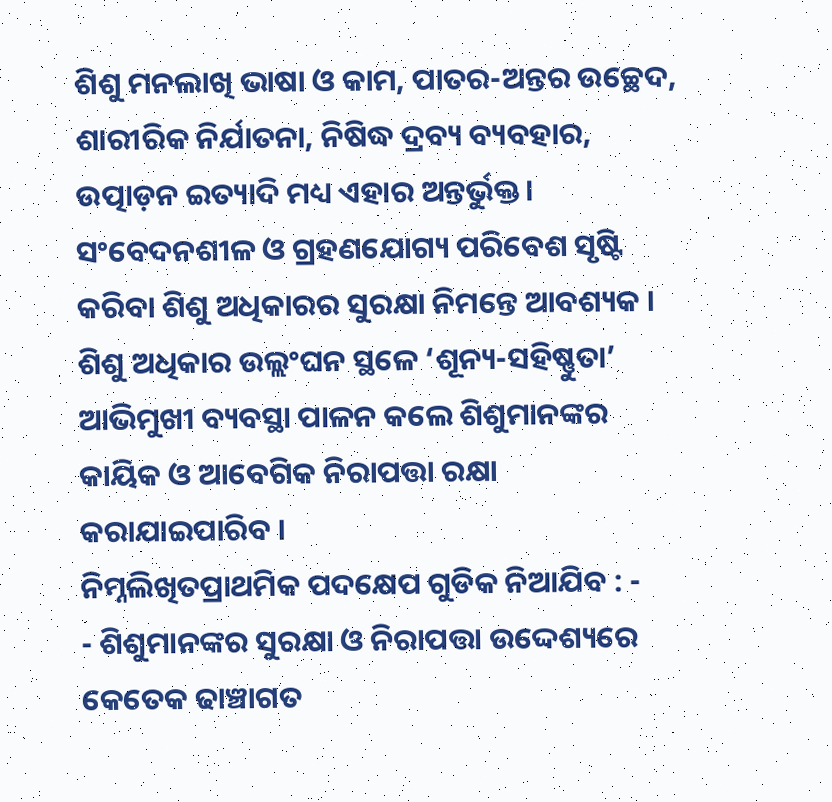ଶିଶୁ ମନଲାଖି ଭାଷା ଓ କାମ, ପାତର-ଅନ୍ତର ଉଚ୍ଛେଦ, ଶାରୀରିକ ନିର୍ଯାତନା, ନିଷିଦ୍ଧ ଦ୍ରବ୍ୟ ବ୍ୟବହାର, ଉତ୍ପାଡ଼ନ ଇତ୍ୟାଦି ମଧ୍ୟ ଏହାର ଅନ୍ତର୍ଭୁକ୍ତ। ସଂବେଦନଶୀଳ ଓ ଗ୍ରହଣଯୋଗ୍ୟ ପରିବେଶ ସୃଷ୍ଟି କରିବା ଶିଶୁ ଅଧିକାରର ସୁରକ୍ଷା ନିମନ୍ତେ ଆବଶ୍ୟକ । ଶିଶୁ ଅଧିକାର ଉଲ୍ଲଂଘନ ସ୍ଥଳେ ‘ଶୂନ୍ୟ-ସହିଷ୍ଣୁତା’ ଆଭିମୁଖୀ ବ୍ୟବସ୍ଥା ପାଳନ କଲେ ଶିଶୁମାନଙ୍କର କାୟିକ ଓ ଆବେଗିକ ନିରାପତ୍ତା ରକ୍ଷା କରାଯାଇପାରିବ ।
ନିମ୍ନଲିଖିତପ୍ରାଥମିକ ପଦକ୍ଷେପ ଗୁଡିକ ନିଆଯିବ : -
- ଶିଶୁମାନଙ୍କର ସୁରକ୍ଷା ଓ ନିରାପତ୍ତା ଉଦ୍ଦେଶ୍ୟରେ କେତେକ ଢାଞ୍ଚାଗତ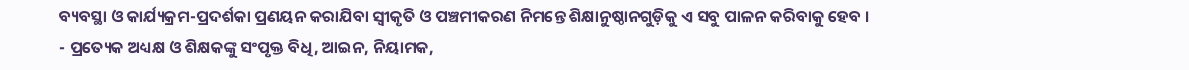ବ୍ୟବସ୍ଥା ଓ କାର୍ଯ୍ୟକ୍ରମ-ପ୍ରଦର୍ଶକା ପ୍ରଣୟନ କରାଯିବା ସ୍ଵୀକୃତି ଓ ପଞ୍ଚମୀକରଣ ନିମନ୍ତେ ଶିକ୍ଷାନୁଷ୍ଠାନଗୁଡ଼ିକୁ ଏ ସବୁ ପାଳନ କରିବାକୁ ହେବ ।
- ପ୍ରତ୍ୟେକ ଅଧ୍ୟକ୍ଷ ଓ ଶିକ୍ଷକଙ୍କୁ ସଂପୃକ୍ତ ବିଧି, ଆଇନ, ନିୟାମକ,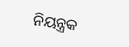ନିୟନ୍ତ୍ରକ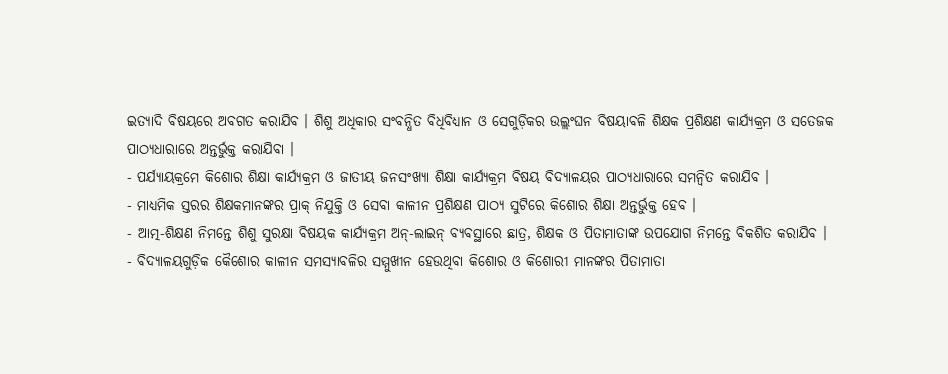ଇତ୍ୟାଦି ବିଷୟରେ ଅବଗତ କରାଯିବ । ଶିଶୁ ଅଧିକାର ସଂବନ୍ଧିତ ବିଧିବିଧ୍ୟାନ ଓ ସେଗୁଡ଼ିକର ଉଲ୍ଲଂଘନ ବିଷୟାବଳି ଶିକ୍ଷକ ପ୍ରଶିକ୍ଷଣ କାର୍ଯ୍ୟକ୍ରମ ଓ ସତେଜକ ପାଠ୍ୟଧାରାରେ ଅନ୍ତର୍ଭୁକ୍ତ କରାଯିବା ।
- ପର୍ଯ୍ୟାୟକ୍ରମେ କିଶୋର ଶିକ୍ଷା କାର୍ଯ୍ୟକ୍ରମ ଓ ଜାତୀୟ ଜନସଂଖ୍ୟା ଶିକ୍ଷା କାର୍ଯ୍ୟକ୍ରମ ବିଷୟ ବିଦ୍ୟାଳୟର ପାଠ୍ୟଧାରାରେ ସମନ୍ୱିତ କରାଯିବ ।
- ମାଧ୍ୟମିକ ସ୍ତରର ଶିକ୍ଷକମାନଙ୍କର ପ୍ରାକ୍ ନିଯୁକ୍ତି ଓ ସେବା କାଳୀନ ପ୍ରଶିକ୍ଷଣ ପାଠ୍ୟ ସୁଟିରେ କିଶୋର ଶିକ୍ଷା ଅନ୍ତର୍ଭୁକ୍ତ ହେବ ।
- ଆତ୍ମ-ଶିକ୍ଷଣ ନିମନ୍ତେ ଶିଶୁ ସୁରକ୍ଷା ବିଷୟକ କାର୍ଯ୍ୟକ୍ରମ ଅନ୍-ଲାଇନ୍ ବ୍ୟବସ୍ଥାରେ ଛାତ୍ର, ଶିକ୍ଷକ ଓ ପିତାମାତାଙ୍କ ଉପଯୋଗ ନିମନ୍ତେ ବିକଶିତ କରାଯିବ ।
- ବିଦ୍ୟାଳୟଗୁଡ଼ିକ କୈଶୋର କାଳୀନ ସମସ୍ୟାବଳିର ସମ୍ମୁଖୀନ ହେଉଥିବା କିଶୋର ଓ କିଶୋରୀ ମାନଙ୍କର ପିତାମାତା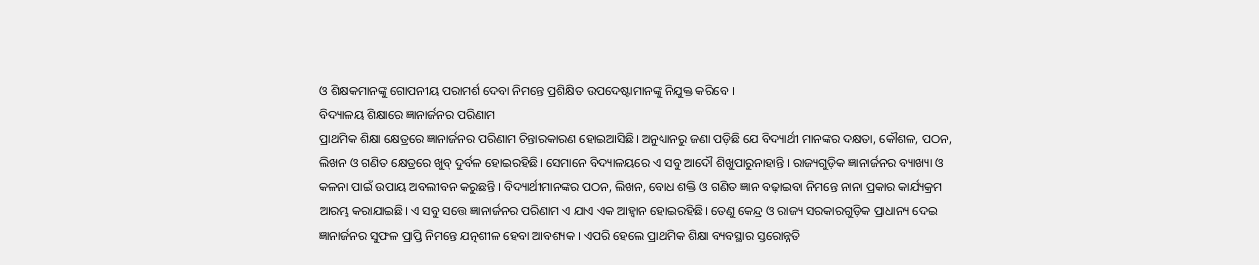ଓ ଶିକ୍ଷକମାନଙ୍କୁ ଗୋପନୀୟ ପରାମର୍ଶ ଦେବା ନିମନ୍ତେ ପ୍ରଶିକ୍ଷିତ ଉପଦେଷ୍ଟାମାନଙ୍କୁ ନିଯୁକ୍ତ କରିବେ ।
ବିଦ୍ୟାଳୟ ଶିକ୍ଷାରେ ଜ୍ଞାନାର୍ଜନର ପରିଣାମ
ପ୍ରାଥମିକ ଶିକ୍ଷା କ୍ଷେତ୍ରରେ ଜ୍ଞାନାର୍ଜନର ପରିଣାମ ଚିନ୍ତାରକାରଣ ହୋଇଆସିଛି। ଅନୁଧ୍ୟାନରୁ ଜଣା ପଡ଼ିଛି ଯେ ବିଦ୍ୟାର୍ଥୀ ମାନଙ୍କର ଦକ୍ଷତା, କୌଶଳ, ପଠନ, ଲିଖନ ଓ ଗଣିତ କ୍ଷେତ୍ରରେ ଖୁବ୍ ଦୁର୍ବଳ ହୋଇରହିଛି। ସେମାନେ ବିଦ୍ୟାଳୟରେ ଏ ସବୁ ଆଦୌ ଶିଖୁପାରୁନାହାନ୍ତି । ରାଜ୍ୟଗୁଡ଼ିକ ଜ୍ଞାନାର୍ଜନର ବ୍ୟାଖ୍ୟା ଓ କଳନା ପାଇଁ ଉପାୟ ଅବଲୀବନ କରୁଛନ୍ତି । ବିଦ୍ୟାର୍ଥୀମାନଙ୍କର ପଠନ, ଲିଖନ, ବୋଧ ଶକ୍ତି ଓ ଗଣିତ ଜ୍ଞାନ ବଢ଼ାଇବା ନିମନ୍ତେ ନାନା ପ୍ରକାର କାର୍ଯ୍ୟକ୍ରମ ଆରମ୍ଭ କରାଯାଇଛି। ଏ ସବୁ ସତ୍ତେ ଜ୍ଞାନାର୍ଜନର ପରିଣାମ ଏ ଯାଏ ଏକ ଆହ୍ଵାନ ହୋଇରହିଛି। ତେଣୁ କେନ୍ଦ୍ର ଓ ରାଜ୍ୟ ସରକାରଗୁଡ଼ିକ ପ୍ରାଧାନ୍ୟ ଦେଇ ଜ୍ଞାନାର୍ଜନର ସୁଫଳ ପ୍ରାପ୍ତି ନିମନ୍ତେ ଯତ୍ନଶୀଳ ହେବା ଆବଶ୍ୟକ । ଏପରି ହେଲେ ପ୍ରାଥମିକ ଶିକ୍ଷା ବ୍ୟବସ୍ଥାର ସ୍ତରୋନ୍ନତି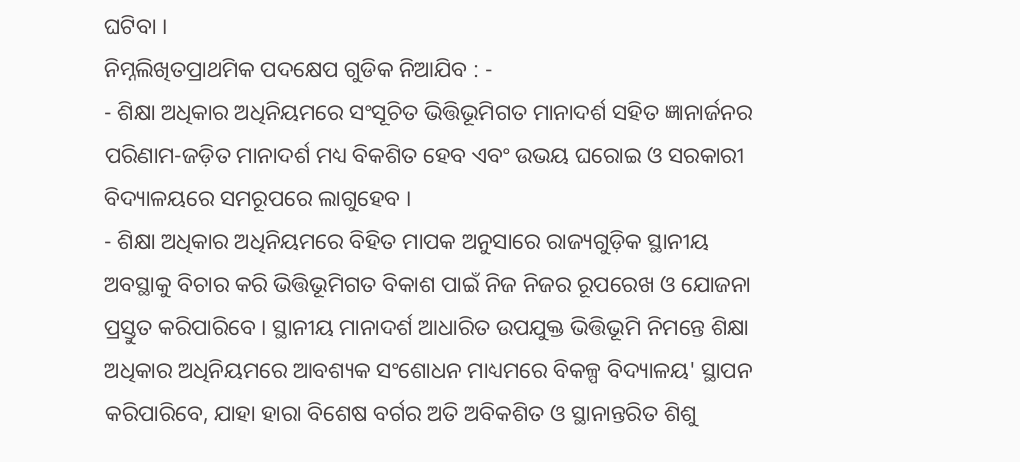ଘଟିବା ।
ନିମ୍ନଲିଖିତପ୍ରାଥମିକ ପଦକ୍ଷେପ ଗୁଡିକ ନିଆଯିବ : -
- ଶିକ୍ଷା ଅଧିକାର ଅଧିନିୟମରେ ସଂସୂଚିତ ଭିତ୍ତିଭୂମିଗତ ମାନାଦର୍ଶ ସହିତ ଜ୍ଞାନାର୍ଜନର ପରିଣାମ-ଜଡ଼ିତ ମାନାଦର୍ଶ ମଧ୍ୟ ବିକଶିତ ହେବ ଏବଂ ଉଭୟ ଘରୋଇ ଓ ସରକାରୀ ବିଦ୍ୟାଳୟରେ ସମରୂପରେ ଲାଗୁହେବ ।
- ଶିକ୍ଷା ଅଧିକାର ଅଧିନିୟମରେ ବିହିତ ମାପକ ଅନୁସାରେ ରାଜ୍ୟଗୁଡ଼ିକ ସ୍ଥାନୀୟ ଅବସ୍ଥାକୁ ବିଚାର କରି ଭିତ୍ତିଭୂମିଗତ ବିକାଶ ପାଇଁ ନିଜ ନିଜର ରୂପରେଖ ଓ ଯୋଜନା ପ୍ରସ୍ତୁତ କରିପାରିବେ । ସ୍ଥାନୀୟ ମାନାଦର୍ଶ ଆଧାରିତ ଉପଯୁକ୍ତ ଭିତ୍ତିଭୂମି ନିମନ୍ତେ ଶିକ୍ଷା ଅଧିକାର ଅଧିନିୟମରେ ଆବଶ୍ୟକ ସଂଶୋଧନ ମାଧ୍ୟମରେ ବିକଳ୍ପ ବିଦ୍ୟାଳୟ' ସ୍ଥାପନ କରିପାରିବେ, ଯାହା ହାରା ବିଶେଷ ବର୍ଗର ଅତି ଅବିକଶିତ ଓ ସ୍ଥାନାନ୍ତରିତ ଶିଶୁ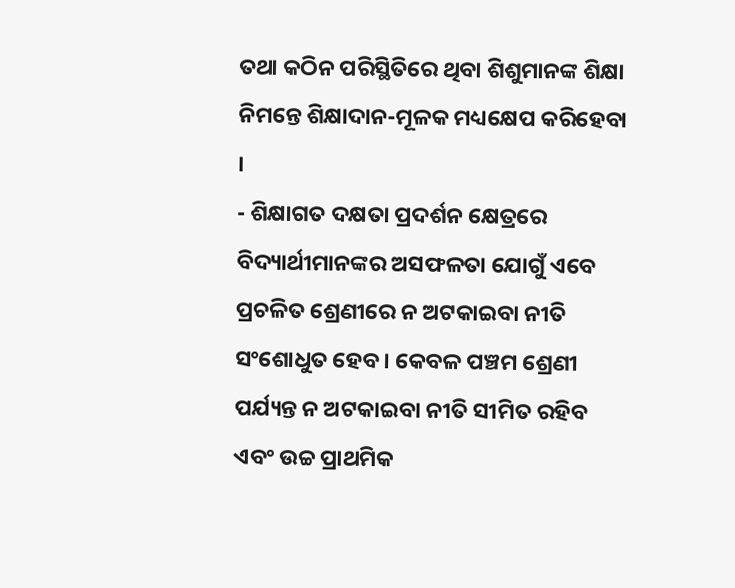ତଥା କଠିନ ପରିସ୍ଥିତିରେ ଥିବା ଶିଶୁମାନଙ୍କ ଶିକ୍ଷା ନିମନ୍ତେ ଶିକ୍ଷାଦାନ-ମୂଳକ ମଧ୍ୟକ୍ଷେପ କରିହେବା ।
- ଶିକ୍ଷାଗତ ଦକ୍ଷତା ପ୍ରଦର୍ଶନ କ୍ଷେତ୍ରରେ ବିଦ୍ୟାର୍ଥୀମାନଙ୍କର ଅସଫଳତା ଯୋଗୁଁ ଏବେ ପ୍ରଚଳିତ ଶ୍ରେଣୀରେ ନ ଅଟକାଇବା ନୀତି ସଂଶୋଧୁତ ହେବ । କେବଳ ପଞ୍ଚମ ଶ୍ରେଣୀ ପର୍ଯ୍ୟନ୍ତ ନ ଅଟକାଇବା ନୀତି ସୀମିତ ରହିବ ଏବଂ ଉଚ୍ଚ ପ୍ରାଥମିକ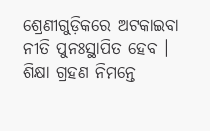ଶ୍ରେଣୀଗୁଡ଼ିକରେ ଅଟକାଇବା ନୀତି ପୁନଃସ୍ଥାପିତ ହେବ । ଶିକ୍ଷା ଗ୍ରହଣ ନିମନ୍ତେ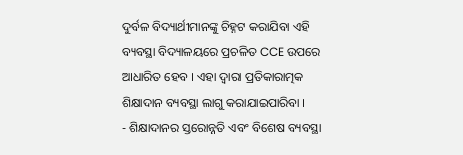ଦୁର୍ବଳ ବିଦ୍ୟାର୍ଥୀମାନଙ୍କୁ ଚିହ୍ନଟ କରାଯିବା ଏହି ବ୍ୟବସ୍ଥା ବିଦ୍ୟାଳୟରେ ପ୍ରଚଳିତ CCE ଉପରେ ଆଧାରିତ ହେବ । ଏହା ଦ୍ଵାରା ପ୍ରତିକାରାତ୍ମକ ଶିକ୍ଷାଦାନ ବ୍ୟବସ୍ଥା ଲାଗୁ କରାଯାଇପାରିବା ।
- ଶିକ୍ଷାଦାନର ସ୍ତରୋନ୍ନତି ଏବଂ ବିଶେଷ ବ୍ୟବସ୍ଥା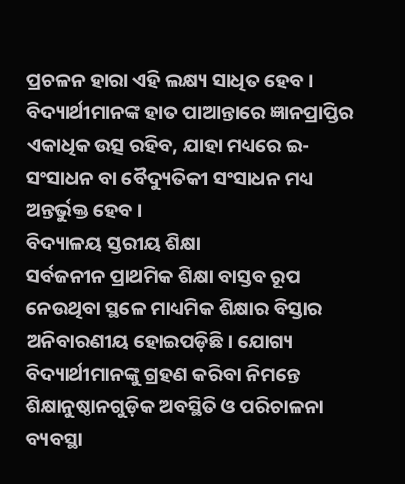ପ୍ରଚଳନ ହାରା ଏହି ଲକ୍ଷ୍ୟ ସାଧିତ ହେବ । ବିଦ୍ୟାର୍ଥୀମାନଙ୍କ ହାତ ପାଆନ୍ତାରେ ଜ୍ଞାନପ୍ରାପ୍ତିର ଏକାଧିକ ଉତ୍ସ ରହିବ, ଯାହା ମଧ୍ୟରେ ଇ-ସଂସାଧନ ବା ବୈଦ୍ୟୁତିକୀ ସଂସାଧନ ମଧ୍ୟ ଅନ୍ତର୍ଭୁକ୍ତ ହେବ ।
ବିଦ୍ୟାଳୟ ସ୍ତରୀୟ ଶିକ୍ଷା
ସର୍ବଜନୀନ ପ୍ରାଥମିକ ଶିକ୍ଷା ବାସ୍ତବ ରୂପ ନେଉଥିବା ସ୍ଥଳେ ମାଧ୍ୟମିକ ଶିକ୍ଷାର ବିସ୍ତାର ଅନିବାରଣୀୟ ହୋଇପଡ଼ିଛି। ଯୋଗ୍ୟ ବିଦ୍ୟାର୍ଥୀମାନଙ୍କୁ ଗ୍ରହଣ କରିବା ନିମନ୍ତେ ଶିକ୍ଷାନୁଷ୍ଠାନଗୁଡ଼ିକ ଅବସ୍ଥିତି ଓ ପରିଚାଳନା ବ୍ୟବସ୍ଥା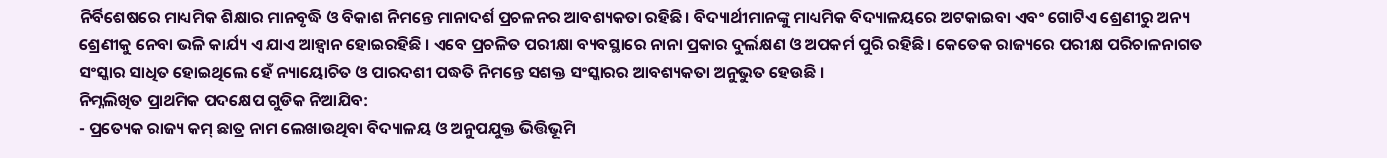ନିର୍ବିଶେଷରେ ମାଧ୍ୟମିକ ଶିକ୍ଷାର ମାନବୃଦ୍ଧି ଓ ବିକାଶ ନିମନ୍ତେ ମାନାଦର୍ଶ ପ୍ରଚଳନର ଆବଶ୍ୟକତା ରହିଛି। ବିଦ୍ୟାର୍ଥୀମାନଙ୍କୁ ମାଧ୍ୟମିକ ବିଦ୍ୟାଳୟରେ ଅଟକାଇବା ଏବଂ ଗୋଟିଏ ଶ୍ରେଣୀରୁ ଅନ୍ୟ ଶ୍ରେଣୀକୁ ନେବା ଭଳି କାର୍ଯ୍ୟ ଏ ଯାଏ ଆହ୍ଵାନ ହୋଇରହିଛି । ଏବେ ପ୍ରଚଳିତ ପରୀକ୍ଷା ବ୍ୟବସ୍ଥାରେ ନାନା ପ୍ରକାର ଦୁର୍ଲକ୍ଷଣ ଓ ଅପକର୍ମ ପୁରି ରହିଛି। କେତେକ ରାଜ୍ୟରେ ପରୀକ୍ଷ ପରିଚାଳନାଗତ ସଂସ୍କାର ସାଧିତ ହୋଇଥିଲେ ହେଁ ନ୍ୟାୟୋଚିତ ଓ ପାରଦଶୀ ପଦ୍ଧତି ନିମନ୍ତେ ସଶକ୍ତ ସଂସ୍କାରର ଆବଶ୍ୟକତା ଅନୁଭୁତ ହେଉଛି ।
ନିମ୍ନଲିଖିତ ପ୍ରାଥମିକ ପଦକ୍ଷେପ ଗୁଡିକ ନିଆଯିବ:
- ପ୍ରତ୍ୟେକ ରାଜ୍ୟ କମ୍ ଛାତ୍ର ନାମ ଲେଖାଉଥିବା ବିଦ୍ୟାଳୟ ଓ ଅନୁପଯୁକ୍ତ ଭିତ୍ତିଭୂମି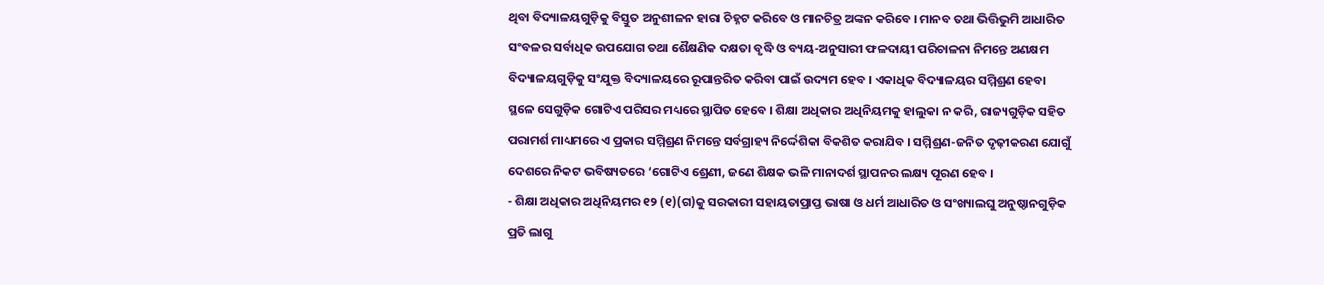ଥିବା ବିଦ୍ୟାଳୟଗୁଡ଼ିକୁ ବିସ୍ତୁତ ଅନୁଶୀଳନ ହାରା ଚିହ୍ନଟ କରିବେ ଓ ମାନଚିତ୍ର ଅଙ୍କନ କରିବେ । ମାନବ ତଥା ଭିତ୍ତିଭୁମି ଆଧାରିତ ସଂବଳର ସର୍ବାଧିକ ଉପଯୋଗ ତଥା ଶୈକ୍ଷଣିକ ଦକ୍ଷତା ବୃଦ୍ଧି ଓ ବ୍ୟୟ-ଅନୁସାରୀ ଫଳଦାୟୀ ପରିଚାଳନା ନିମନ୍ତେ ଅଣକ୍ଷମ ବିଦ୍ୟାଳୟଗୁଡ଼ିକୁ ସଂଯୁକ୍ତ ବିଦ୍ୟାଳୟରେ ରୂପାନ୍ତରିତ କରିବା ପାଇଁ ଉଦ୍ୟମ ହେବ । ଏକାଧିକ ବିଦ୍ୟାଳୟର ସମ୍ମିଶ୍ରଣ ହେବା ସ୍ଥଳେ ସେଗୁଡ଼ିକ ଗୋଟିଏ ପରିସର ମଧ୍ୟରେ ସ୍ଥାପିତ ହେବେ । ଶିକ୍ଷା ଅଧିକାର ଅଧିନିୟମକୁ ହାଲୁକା ନ କରି, ରାଜ୍ୟଗୁଡ଼ିକ ସହିତ ପରାମର୍ଶ ମାଧ୍ୟମରେ ଏ ପ୍ରକାର ସମ୍ମିଶ୍ରଣ ନିମନ୍ତେ ସର୍ବଗ୍ରାହ୍ୟ ନିର୍ଦ୍ଦେଶିକା ବିକଶିତ କରାଯିବ । ସମ୍ମିଶ୍ରଣ-ଜନିତ ଦୃଢ଼ୀକରଣ ଯୋଗୁଁ ଦେଶରେ ନିକଟ ଭବିଷ୍ୟତରେ ‘ଗୋଟିଏ ଶ୍ରେଣୀ, ଜଣେ ଶିକ୍ଷକ ଭଳି ମାନାଦର୍ଶ ସ୍ଥାପନର ଲକ୍ଷ୍ୟ ପୂରଣ ହେବ ।
- ଶିକ୍ଷା ଅଧିକାର ଅଧିନିୟମର ୧୨ (୧)(ଗ)କୁ ସରକାରୀ ସହାୟତାପ୍ରାପ୍ତ ଭାଷା ଓ ଧର୍ମ ଆଧାରିତ ଓ ସଂଖ୍ୟାଲଘୁ ଅନୁଷ୍ଠାନଗୁଡ଼ିକ ପ୍ରତି ଲାଗୁ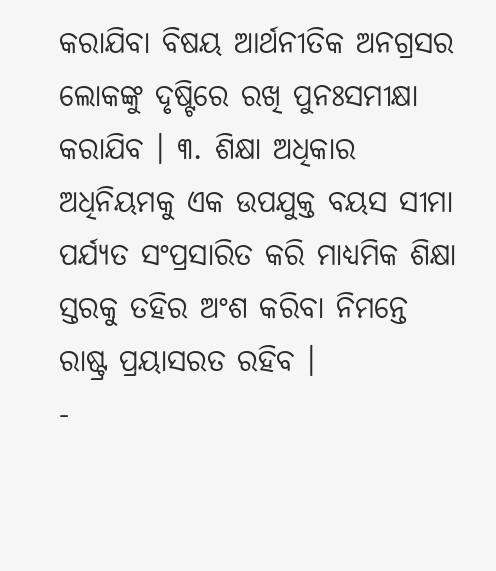କରାଯିବା ବିଷୟ ଆର୍ଥନୀତିକ ଅନଗ୍ରସର ଲୋକଙ୍କୁ ଦୃଷ୍ଟିରେ ରଖି ପୁନଃସମୀକ୍ଷା କରାଯିବ । ୩. ଶିକ୍ଷା ଅଧିକାର ଅଧିନିୟମକୁ ଏକ ଉପଯୁକ୍ତ ବୟସ ସୀମା ପର୍ଯ୍ୟତ ସଂପ୍ରସାରିତ କରି ମାଧ୍ୟମିକ ଶିକ୍ଷା ସ୍ତରକୁ ତହିର ଅଂଶ କରିବା ନିମନ୍ତେ ରାଷ୍ଟ୍ର ପ୍ରୟାସରତ ରହିବ ।
-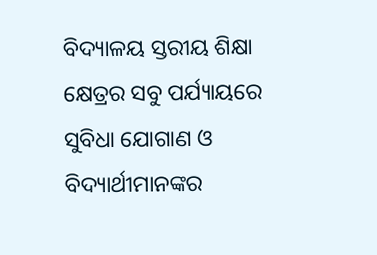ବିଦ୍ୟାଳୟ ସ୍ତରୀୟ ଶିକ୍ଷା କ୍ଷେତ୍ରର ସବୁ ପର୍ଯ୍ୟାୟରେ ସୁବିଧା ଯୋଗାଣ ଓ ବିଦ୍ୟାର୍ଥୀମାନଙ୍କର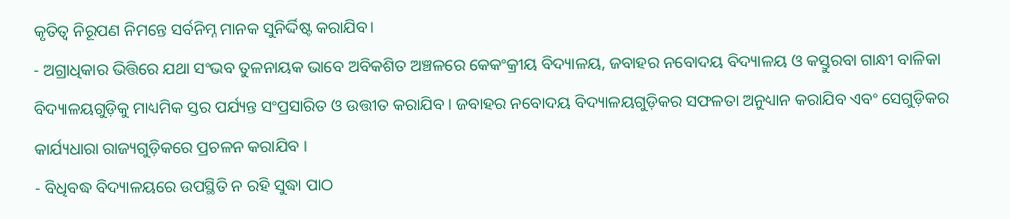କୃତିତ୍ଵ ନିରୂପଣ ନିମନ୍ତେ ସର୍ବନିମ୍ନ ମାନକ ସୁନିର୍ଦ୍ଦିଷ୍ଟ କରାଯିବ।
- ଅଗ୍ରାଧିକାର ଭିତ୍ତିରେ ଯଥା ସଂଭବ ତୁଳନାୟକ ଭାବେ ଅବିକଶିତ ଅଞ୍ଚଳରେ କେକଂକ୍ରୀୟ ବିଦ୍ୟାଳୟ, ଜବାହର ନବୋଦୟ ବିଦ୍ୟାଳୟ ଓ କସ୍ତୁରବା ଗାନ୍ଧୀ ବାଳିକା ବିଦ୍ୟାଳୟଗୁଡ଼ିକୁ ମାଧ୍ୟମିକ ସ୍ତର ପର୍ଯ୍ୟନ୍ତ ସଂପ୍ରସାରିତ ଓ ଉତ୍ତୀତ କରାଯିବ । ଜବାହର ନବୋଦୟ ବିଦ୍ୟାଳୟଗୁଡ଼ିକର ସଫଳତା ଅନୁଧ୍ୟାନ କରାଯିବ ଏବଂ ସେଗୁଡ଼ିକର କାର୍ଯ୍ୟଧାରା ରାଜ୍ୟଗୁଡ଼ିକରେ ପ୍ରଚଳନ କରାଯିବ ।
- ବିଧିବଦ୍ଧ ବିଦ୍ୟାଳୟରେ ଉପସ୍ଥିତି ନ ରହି ସୁଦ୍ଧା ପାଠ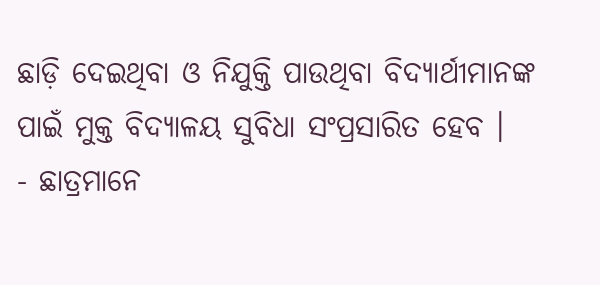ଛାଡ଼ି ଦେଇଥିବା ଓ ନିଯୁକ୍ତି ପାଉଥିବା ବିଦ୍ୟାର୍ଥୀମାନଙ୍କ ପାଇଁ ମୁକ୍ତ ବିଦ୍ୟାଳୟ ସୁବିଧା ସଂପ୍ରସାରିତ ହେବ ।
- ଛାତ୍ରମାନେ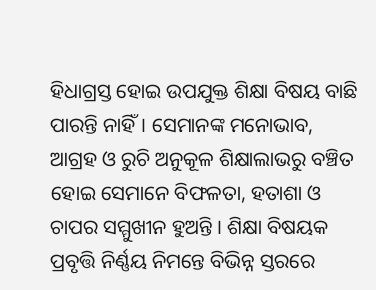ହିଧାଗ୍ରସ୍ତ ହୋଇ ଉପଯୁକ୍ତ ଶିକ୍ଷା ବିଷୟ ବାଛି ପାରନ୍ତି ନାହିଁ। ସେମାନଙ୍କ ମନୋଭାବ, ଆଗ୍ରହ ଓ ରୁଚି ଅନୁକୂଳ ଶିକ୍ଷାଲାଭରୁ ବଞ୍ଚିତ ହୋଇ ସେମାନେ ବିଫଳତା, ହତାଶା ଓ ଚାପର ସମ୍ମୁଖୀନ ହୁଅନ୍ତି । ଶିକ୍ଷା ବିଷୟକ ପ୍ରବୃତ୍ତି ନିର୍ଣ୍ଣୟ ନିମନ୍ତେ ବିଭିନ୍ନ ସ୍ତରରେ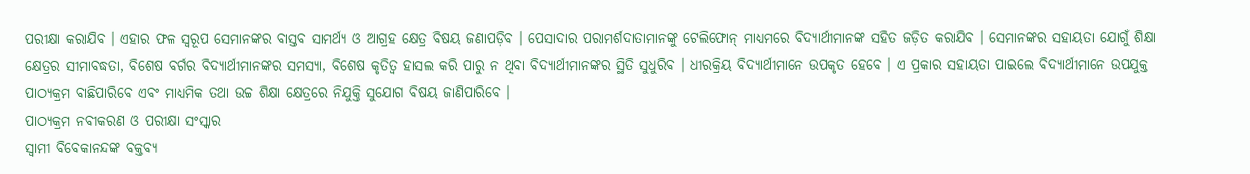ପରୀକ୍ଷା କରାଯିବ । ଏହାର ଫଳ ସ୍ଵରୂପ ସେମାନଙ୍କର ବାସ୍ତବ ସାମର୍ଥ୍ୟ ଓ ଆଗ୍ରହ କ୍ଷେତ୍ର ବିଷୟ ଜଣାପଡ଼ିବ । ପେସାଦାର ପରାମର୍ଶଦାତାମାନଙ୍କୁ ଟେଲିଫୋନ୍ ମାଧ୍ୟମରେ ବିଦ୍ୟାର୍ଥୀମାନଙ୍କ ସହିତ ଜଡ଼ିତ କରାଯିବ । ସେମାନଙ୍କର ସହାୟତା ଯୋଗୁଁ ଶିକ୍ଷା କ୍ଷେତ୍ରର ସୀମାବଦ୍ଧତା, ବିଶେଷ ବର୍ଗର ବିଦ୍ୟାର୍ଥୀମାନଙ୍କର ସମସ୍ୟା, ବିଶେଷ କୃତିତ୍ଵ ହାସଲ କରି ପାରୁ ନ ଥିବା ବିଦ୍ୟାର୍ଥୀମାନଙ୍କର ସ୍ଥିତି ସୁଧୁରିବ । ଧୀରକ୍ରିୟ ବିଦ୍ୟାର୍ଥୀମାନେ ଉପକୃତ ହେବେ । ଏ ପ୍ରକାର ସହାୟତା ପାଇଲେ ବିଦ୍ୟାର୍ଥୀମାନେ ଉପଯୁକ୍ତ ପାଠ୍ୟକ୍ରମ ବାଛିପାରିବେ ଏବଂ ମାଧ୍ୟମିକ ତଥା ଉଚ୍ଚ ଶିକ୍ଷା କ୍ଷେତ୍ରରେ ନିଯୁକ୍ତି ସୁଯୋଗ ବିଷୟ ଜାଣିପାରିବେ ।
ପାଠ୍ୟକ୍ରମ ନବୀକରଣ ଓ ପରୀକ୍ଷା ସଂସ୍କାର
ସ୍ଵାମୀ ବିବେକାନନ୍ଦଙ୍କ ବକ୍ତବ୍ୟ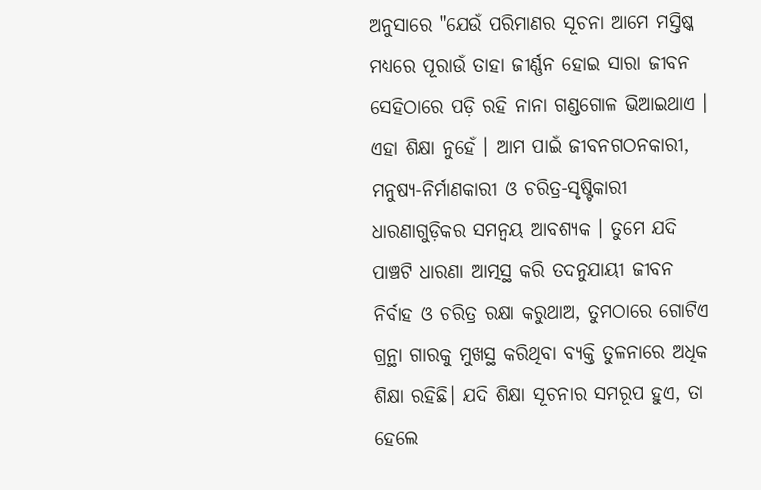ଅନୁସାରେ "ଯେଉଁ ପରିମାଣର ସୂଚନା ଆମେ ମସ୍ତିଷ୍କ ମଧ୍ୟରେ ପୂରାଉଁ ତାହା ଜୀର୍ଣ୍ଣନ ହୋଇ ସାରା ଜୀବନ ସେହିଠାରେ ପଡ଼ି ରହି ନାନା ଗଣ୍ଡଗୋଳ ଭିଆଇଥାଏ । ଏହା ଶିକ୍ଷା ନୁହେଁ । ଆମ ପାଇଁ ଜୀବନଗଠନକାରୀ, ମନୁଷ୍ୟ-ନିର୍ମାଣକାରୀ ଓ ଚରିତ୍ର-ସୃଷ୍ଟିକାରୀ ଧାରଣାଗୁଡ଼ିକର ସମନ୍ଵୟ ଆବଶ୍ୟକ । ତୁମେ ଯଦି ପାଞ୍ଚଟି ଧାରଣା ଆତ୍ମସ୍ଥ କରି ତଦନୁଯାୟୀ ଜୀବନ ନିର୍ବାହ ଓ ଚରିତ୍ର ରକ୍ଷା କରୁଥାଅ, ତୁମଠାରେ ଗୋଟିଏ ଗ୍ରନ୍ଥା ଗାରକୁ ମୁଖସ୍ଥ କରିଥିବା ବ୍ୟକ୍ତି ତୁଳନାରେ ଅଧିକ ଶିକ୍ଷା ରହିଛି। ଯଦି ଶିକ୍ଷା ସୂଚନାର ସମରୂପ ହୁଏ, ତା ହେଲେ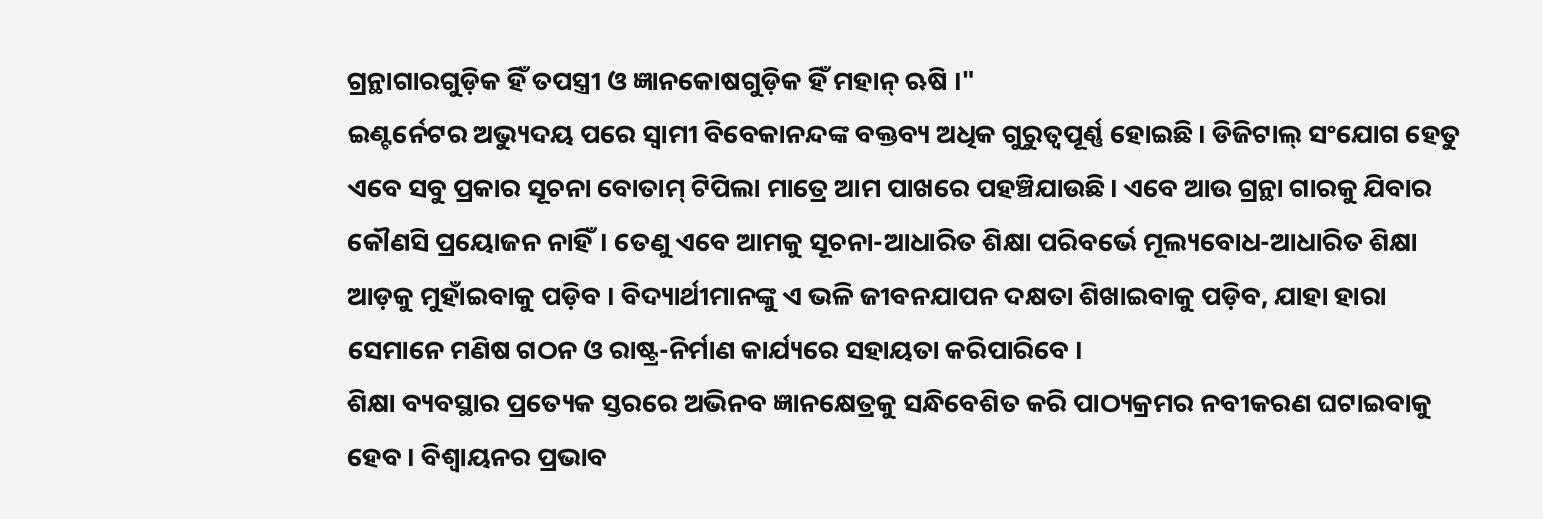ଗ୍ରନ୍ଥାଗାରଗୁଡ଼ିକ ହିଁ ତପସ୍ତ୍ରୀ ଓ ଜ୍ଞାନକୋଷଗୁଡ଼ିକ ହିଁ ମହାନ୍ ଋଷି ।"
ଇଣ୍ଟର୍ନେଟର ଅଭ୍ୟୁଦୟ ପରେ ସ୍ଵାମୀ ବିବେକାନନ୍ଦଙ୍କ ବକ୍ତବ୍ୟ ଅଧିକ ଗୁରୁତ୍ୱପୂର୍ଣ୍ଣ ହୋଇଛି। ଡିଜିଟାଲ୍ ସଂଯୋଗ ହେତୁ ଏବେ ସବୁ ପ୍ରକାର ସୂଚନା ବୋତାମ୍ ଟିପିଲା ମାତ୍ରେ ଆମ ପାଖରେ ପହଞ୍ଚିଯାଉଛି। ଏବେ ଆଉ ଗ୍ରନ୍ଥା ଗାରକୁ ଯିବାର କୌଣସି ପ୍ରୟୋଜନ ନାହିଁ। ତେଣୁ ଏବେ ଆମକୁ ସୂଚନା-ଆଧାରିତ ଶିକ୍ଷା ପରିବର୍ଭେ ମୂଲ୍ୟବୋଧ-ଆଧାରିତ ଶିକ୍ଷା ଆଡ଼କୁ ମୁହାଁଇବାକୁ ପଡ଼ିବ । ବିଦ୍ୟାର୍ଥୀମାନଙ୍କୁ ଏ ଭଳି ଜୀବନଯାପନ ଦକ୍ଷତା ଶିଖାଇବାକୁ ପଡ଼ିବ, ଯାହା ହାରା ସେମାନେ ମଣିଷ ଗଠନ ଓ ରାଷ୍ଟ୍ର-ନିର୍ମାଣ କାର୍ଯ୍ୟରେ ସହାୟତା କରିପାରିବେ ।
ଶିକ୍ଷା ବ୍ୟବସ୍ଥାର ପ୍ରତ୍ୟେକ ସ୍ତରରେ ଅଭିନବ ଜ୍ଞାନକ୍ଷେତ୍ରକୁ ସନ୍ଧିବେଶିତ କରି ପାଠ୍ୟକ୍ରମର ନବୀକରଣ ଘଟାଇବାକୁ ହେବ । ବିଶ୍ଵାୟନର ପ୍ରଭାବ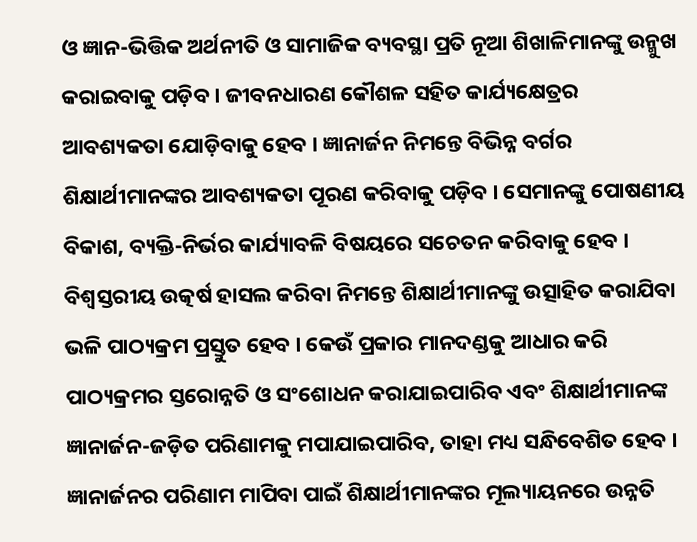ଓ ଜ୍ଞାନ-ଭିତ୍ତିକ ଅର୍ଥନୀତି ଓ ସାମାଜିକ ବ୍ୟବସ୍ଥା ପ୍ରତି ନୂଆ ଶିଖାଳିମାନଙ୍କୁ ଉନ୍ମୁଖ କରାଇବାକୁ ପଡ଼ିବ । ଜୀବନଧାରଣ କୌଶଳ ସହିତ କାର୍ଯ୍ୟକ୍ଷେତ୍ରର ଆବଶ୍ୟକତା ଯୋଡ଼ିବାକୁ ହେବ । ଜ୍ଞାନାର୍ଜନ ନିମନ୍ତେ ବିଭିନ୍ନ ବର୍ଗର ଶିକ୍ଷାର୍ଥୀମାନଙ୍କର ଆବଶ୍ୟକତା ପୂରଣ କରିବାକୁ ପଡ଼ିବ । ସେମାନଙ୍କୁ ପୋଷଣୀୟ ବିକାଶ, ବ୍ୟକ୍ତି-ନିର୍ଭର କାର୍ଯ୍ୟାବଳି ବିଷୟରେ ସଚେତନ କରିବାକୁ ହେବ । ବିଶ୍ଵସ୍ତରୀୟ ଉତ୍କର୍ଷ ହାସଲ କରିବା ନିମନ୍ତେ ଶିକ୍ଷାର୍ଥୀମାନଙ୍କୁ ଉତ୍ସାହିତ କରାଯିବା ଭଳି ପାଠ୍ୟକ୍ରମ ପ୍ରସ୍ତୁତ ହେବ । କେଉଁ ପ୍ରକାର ମାନଦଣ୍ଡକୁ ଆଧାର କରି ପାଠ୍ୟକ୍ରମର ସ୍ତରୋନ୍ନତି ଓ ସଂଶୋଧନ କରାଯାଇପାରିବ ଏବଂ ଶିକ୍ଷାର୍ଥୀମାନଙ୍କ ଜ୍ଞାନାର୍ଜନ-ଜଡ଼ିତ ପରିଣାମକୁ ମପାଯାଇପାରିବ, ତାହା ମଧ୍ୟ ସନ୍ଧିବେଶିତ ହେବ ।
ଜ୍ଞାନାର୍ଜନର ପରିଣାମ ମାପିବା ପାଇଁ ଶିକ୍ଷାର୍ଥୀମାନଙ୍କର ମୂଲ୍ୟାୟନରେ ଉନ୍ନତି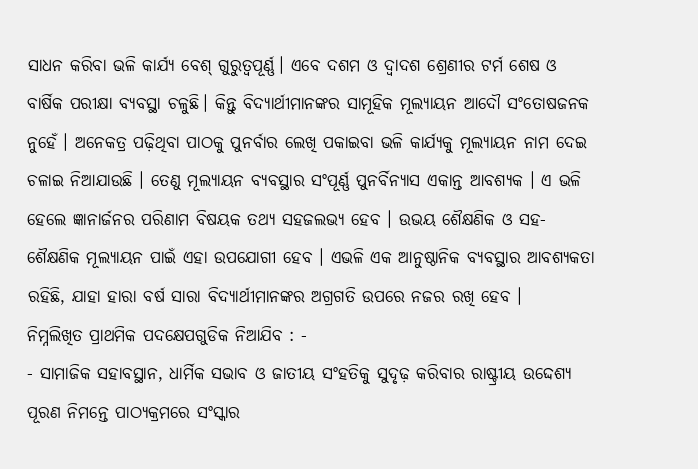ସାଧନ କରିବା ଭଳି କାର୍ଯ୍ୟ ବେଶ୍ ଗୁରୁତ୍ୱପୂର୍ଣ୍ଣ। ଏବେ ଦଶମ ଓ ଦ୍ଵାଦଶ ଶ୍ରେଣୀର ଟର୍ମ ଶେଷ ଓ ବାର୍ଷିକ ପରୀକ୍ଷା ବ୍ୟବସ୍ଥା ଚଳୁଛି। କିନ୍ତୁ ବିଦ୍ୟାର୍ଥୀମାନଙ୍କର ସାମୂହିକ ମୂଲ୍ୟାୟନ ଆଦୌ ସଂତୋଷଜନକ ନୁହେଁ । ଅନେକତ୍ର ପଢ଼ିଥିବା ପାଠକୁ ପୁନର୍ବାର ଲେଖି ପକାଇବା ଭଳି କାର୍ଯ୍ୟକୁ ମୂଲ୍ୟାୟନ ନାମ ଦେଇ ଚଳାଇ ନିଆଯାଉଛି । ତେଣୁ ମୂଲ୍ୟାୟନ ବ୍ୟବସ୍ଥାର ସଂପୂର୍ଣ୍ଣ ପୁନର୍ବିନ୍ୟାସ ଏକାନ୍ତ ଆବଶ୍ୟକ । ଏ ଭଳି ହେଲେ ଜ୍ଞାନାର୍ଜନର ପରିଣାମ ବିଷୟକ ତଥ୍ୟ ସହଜଲଭ୍ୟ ହେବ । ଉଭୟ ଶୈକ୍ଷଣିକ ଓ ସହ-ଶୈକ୍ଷଣିକ ମୂଲ୍ୟାୟନ ପାଇଁ ଏହା ଉପଯୋଗୀ ହେବ । ଏଭଳି ଏକ ଆନୁଷ୍ଠାନିକ ବ୍ୟବସ୍ଥାର ଆବଶ୍ୟକତା ରହିଛି, ଯାହା ହାରା ବର୍ଷ ସାରା ବିଦ୍ୟାର୍ଥୀମାନଙ୍କର ଅଗ୍ରଗତି ଉପରେ ନଜର ରଖି ହେବ ।
ନିମ୍ନଲିଖିତ ପ୍ରାଥମିକ ପଦକ୍ଷେପଗୁଡିକ ନିଆଯିବ : -
- ସାମାଜିକ ସହାବସ୍ଥାନ, ଧାର୍ମିକ ସଭାବ ଓ ଜାତୀୟ ସଂହତିକୁ ସୁଦୃଢ଼ କରିବାର ରାଷ୍ଟ୍ରୀୟ ଉଦ୍ଦେଶ୍ୟ ପୂରଣ ନିମନ୍ତେ ପାଠ୍ୟକ୍ରମରେ ସଂସ୍କାର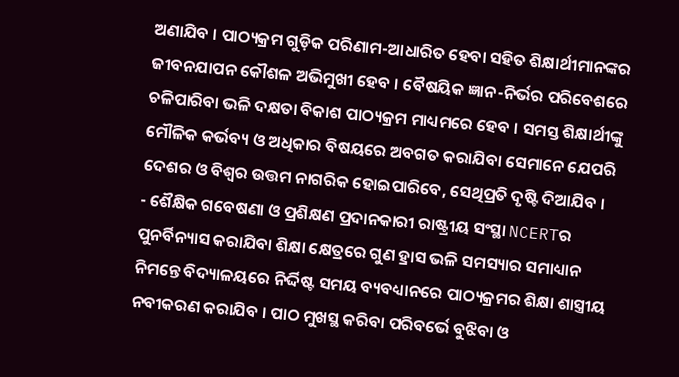ଅଣାଯିବ । ପାଠ୍ୟକ୍ରମ ଗୁଡ଼ିକ ପରିଣାମ-ଆଧାରିତ ହେବା ସହିତ ଶିକ୍ଷାର୍ଥୀମାନଙ୍କର ଜୀବନଯାପନ କୌଶଳ ଅଭିମୁଖୀ ହେବ । ବୈଷୟିକ ଜ୍ଞାନ-ନିର୍ଭର ପରିବେଶରେ ଚଳିପାରିବା ଭଳି ଦକ୍ଷତା ବିକାଶ ପାଠ୍ୟକ୍ରମ ମାଧ୍ୟମରେ ହେବ । ସମସ୍ତ ଶିକ୍ଷାର୍ଥୀଙ୍କୁ ମୌଳିକ କର୍ଭବ୍ୟ ଓ ଅଧିକାର ବିଷୟରେ ଅବଗତ କରାଯିବା ସେମାନେ ଯେପରି ଦେଶର ଓ ବିଶ୍ଵର ଉତ୍ତମ ନାଗରିକ ହୋଇପାରିବେ, ସେଥିପ୍ରତି ଦୃଷ୍ଟି ଦିଆଯିବ ।
- ଶୈକ୍ଷିକ ଗବେଷଣା ଓ ପ୍ରଶିକ୍ଷଣ ପ୍ରଦାନକାରୀ ରାଷ୍ଟ୍ରୀୟ ସଂସ୍ଥା NCERTର ପୁନର୍ବିନ୍ୟାସ କରାଯିବା ଶିକ୍ଷା କ୍ଷେତ୍ରରେ ଗୁଣ ହ୍ରାସ ଭଳି ସମସ୍ୟାର ସମାଧ୍ୟାନ ନିମନ୍ତେ ବିଦ୍ୟାଳୟରେ ନିର୍ଦ୍ଦିଷ୍ଟ ସମୟ ବ୍ୟବଧ୍ୟାନରେ ପାଠ୍ୟକ୍ରମର ଶିକ୍ଷା ଶାସ୍ତ୍ରୀୟ ନବୀକରଣ କରାଯିବ । ପାଠ ମୁଖସ୍ଥ କରିବା ପରିବର୍ଭେ ବୁଝିବା ଓ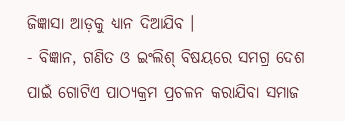ଜିଜ୍ଞାସା ଆଡ଼କୁ ଧ୍ୟାନ ଦିଆଯିବ ।
- ବିଜ୍ଞାନ, ଗଣିତ ଓ ଇଂଲିଶ୍ ବିଷୟରେ ସମଗ୍ର ଦେଶ ପାଇଁ ଗୋଟିଏ ପାଠ୍ୟକ୍ରମ ପ୍ରଚଳନ କରାଯିବା ସମାଜ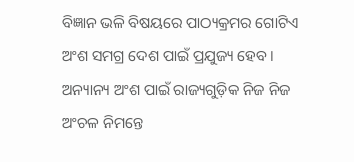ବିଜ୍ଞାନ ଭଳି ବିଷୟରେ ପାଠ୍ୟକ୍ରମର ଗୋଟିଏ ଅଂଶ ସମଗ୍ର ଦେଶ ପାଇଁ ପ୍ରଯୁଜ୍ୟ ହେବ । ଅନ୍ୟାନ୍ୟ ଅଂଶ ପାଇଁ ରାଜ୍ୟଗୁଡ଼ିକ ନିଜ ନିଜ ଅଂଚଳ ନିମନ୍ତେ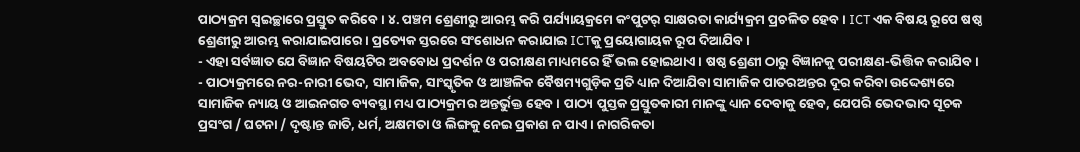ପାଠ୍ୟକ୍ରମ ସ୍ଵଇଚ୍ଛାରେ ପ୍ରସ୍ତୁତ କରିବେ । ୪. ପଞ୍ଚମ ଶ୍ରେଣୀରୁ ଆରମ୍ଭ କରି ପର୍ଯ୍ୟାୟକ୍ରମେ କଂପୁଟର୍ ସାକ୍ଷରତା କାର୍ଯ୍ୟକ୍ରମ ପ୍ରଚଳିତ ହେବ । ICT ଏକ ବିଷୟ ରୂପେ ଷଷ୍ଠ ଶ୍ରେଣୀରୁ ଆରମ୍ଭ କରାଯାଇପାରେ। ପ୍ରତ୍ୟେକ ସ୍ତରରେ ସଂଶୋଧନ କରାଯାଇ ICTକୁ ପ୍ରୟୋଗାୟକ ରୂପ ଦିଆଯିବ ।
- ଏହା ସର୍ବଜ୍ଞାତ ଯେ ବିଜ୍ଞାନ ବିଷୟଟିର ଅବବୋଧ ପ୍ରଦର୍ଶନ ଓ ପରୀକ୍ଷଣ ମାଧ୍ୟମରେ ହିଁ ଭଲ ହୋଇଥାଏ । ଷଷ୍ଠ ଶ୍ରେଣୀ ଠାରୁ ବିଜ୍ଞାନକୁ ପରୀକ୍ଷଣ-ଭିତ୍ତିକ କରାଯିବ।
- ପାଠ୍ୟକ୍ରମରେ ନର-ନାରୀ ଭେଦ, ସାମାଜିକ, ସାଂସ୍କୃତିକ ଓ ଆଞ୍ଚଳିକ ବୈଷମ୍ୟଗୁଡ଼ିକ ପ୍ରତି ଧ୍ୟାନ ଦିଆଯିବା ସାମାଜିକ ପାତରଅନ୍ତର ଦୂର କରିବା ଉଦ୍ଦେଶ୍ୟରେ ସାମାଜିକ ନ୍ୟାୟ ଓ ଆଇନଗତ ବ୍ୟବସ୍ଥା ମଧ୍ୟ ପାଠ୍ୟକ୍ରମର ଅନ୍ତର୍ଭୁକ୍ତ ହେବ । ପାଠ୍ୟ ପୁସ୍ତକ ପ୍ରସ୍ତୁତକାରୀ ମାନଙ୍କୁ ଧ୍ୟାନ ଦେବାକୁ ହେବ, ଯେପରି ଭେଦଭାଦ ସୂଚକ ପ୍ରସଂଗ / ଘଟନା / ଦୃଷ୍ଟାନ୍ତ ଜାତି, ଧର୍ମ, ଅକ୍ଷମତା ଓ ଲିଙ୍ଗକୁ ନେଇ ପ୍ରକାଶ ନ ପାଏ । ନାଗରିକତା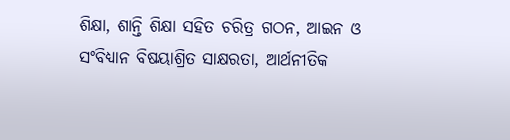ଶିକ୍ଷା, ଶାନ୍ତି ଶିକ୍ଷା ସହିତ ଚରିତ୍ର ଗଠନ, ଆଇନ ଓ ସଂବିଧ୍ୟାନ ବିଷୟାଶ୍ରିତ ସାକ୍ଷରତା, ଆର୍ଥନୀତିକ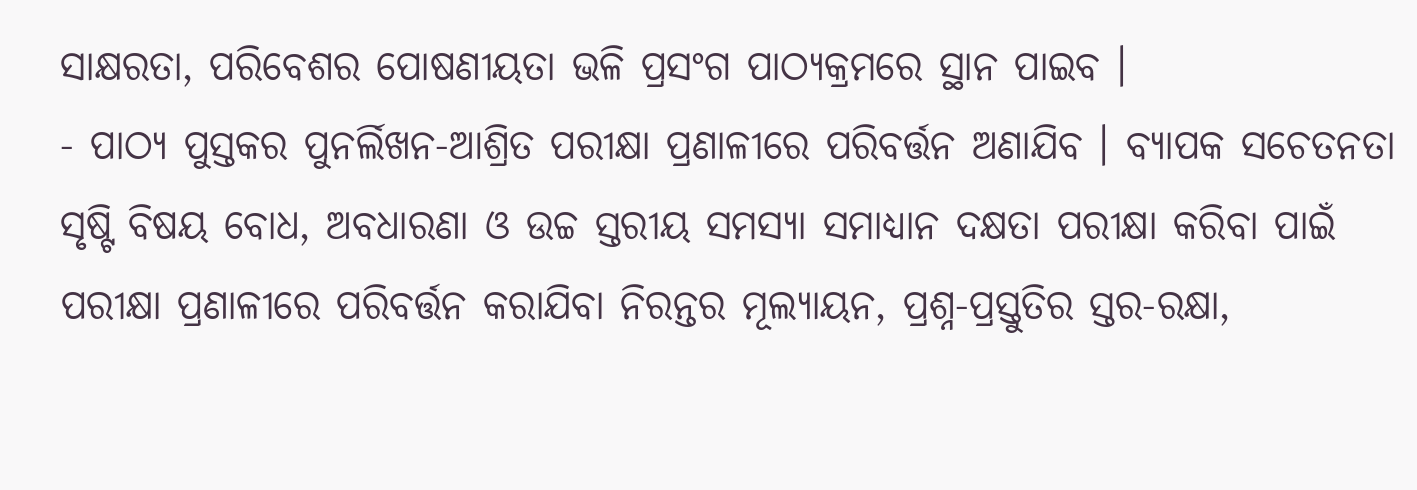ସାକ୍ଷରତା, ପରିବେଶର ପୋଷଣୀୟତା ଭଳି ପ୍ରସଂଗ ପାଠ୍ୟକ୍ରମରେ ସ୍ଥାନ ପାଇବ ।
- ପାଠ୍ୟ ପୁସ୍ତକର ପୁନର୍ଲିଖନ-ଆଶ୍ରିତ ପରୀକ୍ଷା ପ୍ରଣାଳୀରେ ପରିବର୍ତ୍ତନ ଅଣାଯିବ । ବ୍ୟାପକ ସଚେତନତା ସୃଷ୍ଟି ବିଷୟ ବୋଧ, ଅବଧାରଣା ଓ ଉଚ୍ଚ ସ୍ତରୀୟ ସମସ୍ୟା ସମାଧ୍ୟାନ ଦକ୍ଷତା ପରୀକ୍ଷା କରିବା ପାଇଁ ପରୀକ୍ଷା ପ୍ରଣାଳୀରେ ପରିବର୍ତ୍ତନ କରାଯିବା ନିରନ୍ତର ମୂଲ୍ୟାୟନ, ପ୍ରଶ୍ନ-ପ୍ରସ୍ତୁତିର ସ୍ତର-ରକ୍ଷା,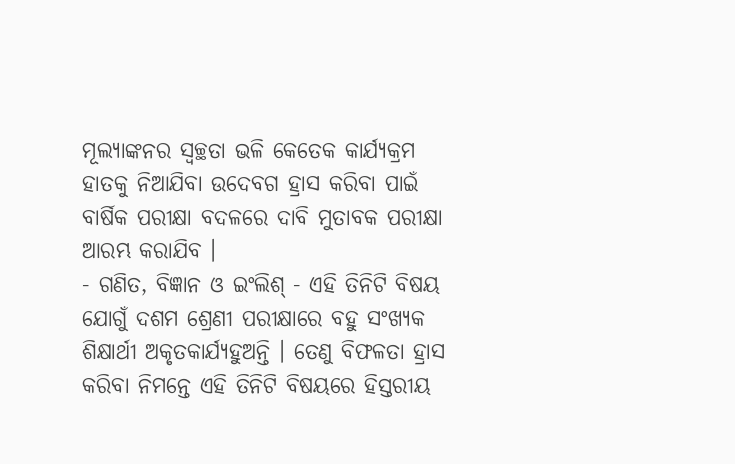ମୂଲ୍ୟାଙ୍କନର ସ୍ୱଚ୍ଛତା ଭଳି କେତେକ କାର୍ଯ୍ୟକ୍ରମ ହାତକୁ ନିଆଯିବା ଉଦେବଗ ହ୍ରାସ କରିବା ପାଇଁ ବାର୍ଷିକ ପରୀକ୍ଷା ବଦଳରେ ଦାବି ମୁତାବକ ପରୀକ୍ଷା ଆରମ୍ଭ କରାଯିବ ।
- ଗଣିତ, ବିଜ୍ଞାନ ଓ ଇଂଲିଶ୍ - ଏହି ତିନିଟି ବିଷୟ ଯୋଗୁଁ ଦଶମ ଶ୍ରେଣୀ ପରୀକ୍ଷାରେ ବହୁ ସଂଖ୍ୟକ ଶିକ୍ଷାର୍ଥୀ ଅକୃତକାର୍ଯ୍ୟହୁଅନ୍ତି । ତେଣୁ ବିଫଳତା ହ୍ରାସ କରିବା ନିମନ୍ତେ ଏହି ତିନିଟି ବିଷୟରେ ହିସ୍ତରୀୟ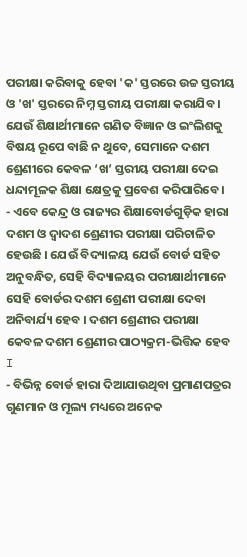ପରୀକ୍ଷା କରିବାକୁ ହେବା 'କ' ସ୍ତରରେ ଉଚ୍ଚ ସ୍ତରୀୟ ଓ 'ଖ' ସ୍ତରରେ ନିମ୍ନ ସ୍ତରୀୟ ପରୀକ୍ଷା କରାଯିବ । ଯେଉଁ ଶିକ୍ଷାର୍ଥୀମାନେ ଗଣିତ ବିଜ୍ଞାନ ଓ ଇଂଲିଶକୁ ବିଷୟ ରୂପେ ବାଛି ନ ଥୁବେ, ସେମାନେ ଦଶମ ଶ୍ରେଣୀରେ କେବଳ ‘ଖ’ ସ୍ତରୀୟ ପରୀକ୍ଷା ଦେଇ ଧନ୍ଦାମୂଳକ ଶିକ୍ଷା କ୍ଷେତ୍ରକୁ ପ୍ରବେଶ କରିପାରିବେ ।
- ଏବେ କେନ୍ଦ୍ର ଓ ରାଜ୍ୟର ଶିକ୍ଷାବୋର୍ଡଗୁଡ଼ିକ ହାରା ଦଶମ ଓ ଦ୍ଵାଦଶ ଶ୍ରେଣୀର ପରୀକ୍ଷା ପରିଚାଳିତ ହେଉଛି । ଯେଉଁ ବିଦ୍ୟାଳୟ ଯେଉଁ ବୋର୍ଡ ସହିତ ଅନୁବନ୍ଧିତ, ସେହି ବିଦ୍ୟାଳୟର ପରୀକ୍ଷାର୍ଥୀମାନେ ସେହି ବୋର୍ଡର ଦଶମ ଶ୍ରେଣୀ ପରୀକ୍ଷା ଦେବା ଅନିବାର୍ଯ୍ୟ ହେବ । ଦଶମ ଶ୍ରେଣୀର ପରୀକ୍ଷା କେବଳ ଦଶମ ଶ୍ରେଣୀର ପାଠ୍ୟକ୍ରମ-ଭିତ୍ତିକ ହେବ I
- ବିଭିନ୍ନ ବୋର୍ଡ ହାରା ଦିଆଯାଉଥିବା ପ୍ରମାଣପତ୍ରର ଗୁଣମାନ ଓ ମୂଲ୍ୟ ମଧ୍ୟରେ ଅନେକ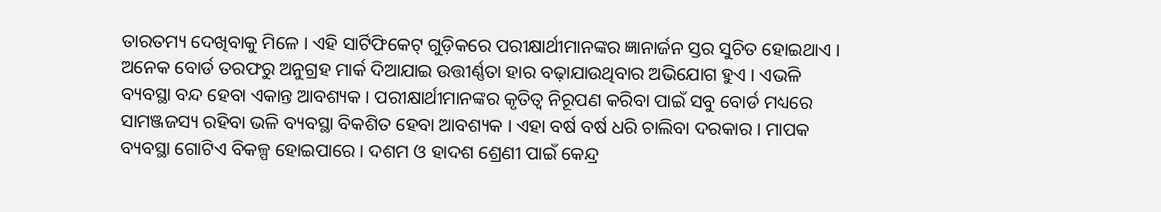ତାରତମ୍ୟ ଦେଖିବାକୁ ମିଳେ । ଏହି ସାର୍ଟିଫିକେଟ୍ ଗୁଡ଼ିକରେ ପରୀକ୍ଷାର୍ଥୀମାନଙ୍କର ଜ୍ଞାନାର୍ଜନ ସ୍ତର ସୁଚିତ ହୋଇଥାଏ । ଅନେକ ବୋର୍ଡ ତରଫରୁ ଅନୁଗ୍ରହ ମାର୍କ ଦିଆଯାଇ ଉତ୍ତୀର୍ଣ୍ଣତା ହାର ବଢ଼ାଯାଉଥିବାର ଅଭିଯୋଗ ହୁଏ । ଏଭଳି ବ୍ୟବସ୍ଥା ବନ୍ଦ ହେବା ଏକାନ୍ତ ଆବଶ୍ୟକ । ପରୀକ୍ଷାର୍ଥୀମାନଙ୍କର କୃତିତ୍ଵ ନିରୂପଣ କରିବା ପାଇଁ ସବୁ ବୋର୍ଡ ମଧ୍ୟରେ ସାମଞ୍ଜଜସ୍ୟ ରହିବା ଭଳି ବ୍ୟବସ୍ଥା ବିକଶିତ ହେବା ଆବଶ୍ୟକ । ଏହା ବର୍ଷ ବର୍ଷ ଧରି ଚାଲିବା ଦରକାର । ମାପକ ବ୍ୟବସ୍ଥା ଗୋଟିଏ ବିକଳ୍ପ ହୋଇପାରେ । ଦଶମ ଓ ହାଦଶ ଶ୍ରେଣୀ ପାଇଁ କେନ୍ଦ୍ର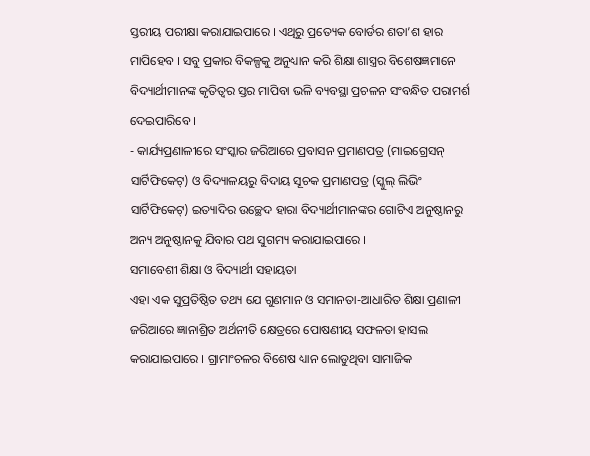ସ୍ତରୀୟ ପରୀକ୍ଷା କରାଯାଇପାରେ । ଏଥିରୁ ପ୍ରତ୍ୟେକ ବୋର୍ଡର ଶତା’ଶ ହାର ମାପିହେବ । ସବୁ ପ୍ରକାର ବିକଳ୍ପକୁ ଅନୁଧ୍ୟାନ କରି ଶିକ୍ଷା ଶାସ୍ତ୍ରର ବିଶେଷଜ୍ଞମାନେ ବିଦ୍ୟାର୍ଥୀମାନଙ୍କ କୃତିତ୍ଵର ସ୍ତର ମାପିବା ଭଳି ବ୍ୟବସ୍ଥା ପ୍ରଚଳନ ସଂବନ୍ଧିତ ପରାମର୍ଶ ଦେଇପାରିବେ ।
- କାର୍ଯ୍ୟପ୍ରଣାଳୀରେ ସଂସ୍କାର ଜରିଆରେ ପ୍ରବାସନ ପ୍ରମାଣପତ୍ର (ମାଇଗ୍ରେସନ୍ ସାର୍ଟିଫିକେଟ୍) ଓ ବିଦ୍ୟାଳୟରୁ ବିଦାୟ ସୂଚକ ପ୍ରମାଣପତ୍ର (ସ୍କୁଲ୍ ଲିଭିଂ ସାର୍ଟିଫିକେଟ୍) ଇତ୍ୟାଦିର ଉଚ୍ଛେଦ ହାରା ବିଦ୍ୟାର୍ଥୀମାନଙ୍କର ଗୋଟିଏ ଅନୁଷ୍ଠାନରୁ ଅନ୍ୟ ଅନୁଷ୍ଠାନକୁ ଯିବାର ପଥ ସୁଗମ୍ୟ କରାଯାଇପାରେ ।
ସମାବେଶୀ ଶିକ୍ଷା ଓ ବିଦ୍ୟାର୍ଥୀ ସହାୟତା
ଏହା ଏକ ସୁପ୍ରତିଷ୍ଠିତ ତଥ୍ୟ ଯେ ଗୁଣମାନ ଓ ସମାନତା-ଆଧାରିତ ଶିକ୍ଷା ପ୍ରଣାଳୀ ଜରିଆରେ ଜ୍ଞାନାଶ୍ରିତ ଅର୍ଥନୀତି କ୍ଷେତ୍ରରେ ପୋଷଣୀୟ ସଫଳତା ହାସଲ କରାଯାଇପାରେ । ଗ୍ରାମାଂଚଳର ବିଶେଷ ଧ୍ୟାନ ଲୋଡୁଥିବା ସାମାଜିକ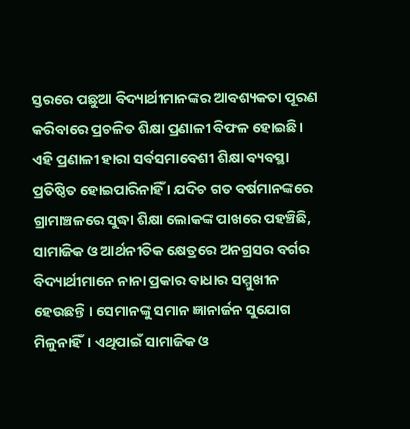ସ୍ତରରେ ପଛୁଆ ବିଦ୍ୟାର୍ଥୀମାନଙ୍କର ଆବଶ୍ୟକତା ପୂରଣ କରିବାରେ ପ୍ରଚଳିତ ଶିକ୍ଷା ପ୍ରଣାଳୀ ବିଫଳ ହୋଇଛି। ଏହି ପ୍ରଣାଳୀ ହାରା ସର୍ବସମାବେଶୀ ଶିକ୍ଷା ବ୍ୟବସ୍ଥା ପ୍ରତିଷ୍ଠିତ ହୋଇପାରିନାହିଁ । ଯଦିଚ ଗତ ବର୍ଷମାନଙ୍କରେ ଗ୍ରାମାଞ୍ଚଳରେ ସୁଦ୍ଧା ଶିକ୍ଷା ଲୋକଙ୍କ ପାଖରେ ପହଞ୍ଚିଛି, ସାମାଜିକ ଓ ଆର୍ଥନୀତିକ କ୍ଷେତ୍ରରେ ଅନଗ୍ରସର ବର୍ଗର ବିଦ୍ୟାର୍ଥୀମାନେ ନାନା ପ୍ରକାର ବାଧାର ସମ୍ମୁଖୀନ ହେଉଛନ୍ତି । ସେମାନଙ୍କୁ ସମାନ ଜ୍ଞାନାର୍ଜନ ସୁଯୋଗ ମିଳୁନାହିଁ। ଏଥିପାଇଁ ସାମାଜିକ ଓ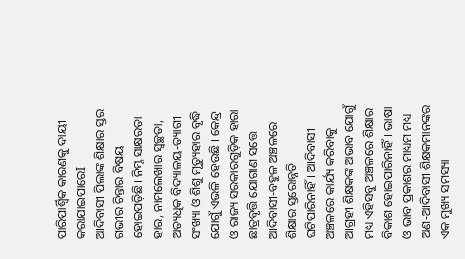ପାରିପାର୍ଶ୍ଵିକ କାରଣକୁ ଦାୟୀ କରାଯାଇପାରେI
ଆଦିବାସୀ ପିଲାଙ୍କ ଶିକ୍ଷାର ସ୍ତର ଗଭୀର ଚିନ୍ତାର ବିଷୟ ହୋଇପଡ଼ିଛି। ନିମ୍ନ ସାକ୍ଷରତା ହାର, ନାମଲେଖାର ସ୍ୱଚ୍ଛତା, ଅତ୍ୟଧିକ ବିଦ୍ୟାଳୟ-ତ୍ୟାଗୀ ସଂଖ୍ୟା ଓ ଶିଶୁ ମୃତ୍ୟୁହାର ବୃଦ୍ଧି ଯୋଗୁଁ ଏଭଳି ହେଉଛି । କେନ୍ଦ୍ର ଓ ରାଜ୍ୟ ସରକାରଗୁଡ଼ିକ ହାରା ଛାତ୍ରବୃତ୍ତି ଯୋଗାଣ ସତ୍ତେ ଆଦିବାସୀ-ବହୁଳ ଅଞ୍ଚଳରେ ଶିକ୍ଷାର ସ୍ତରୋନ୍ନତି ଘଟିପାରିନାହିଁ। ଆଦିବାସୀ ଅଞ୍ଚଳରେ କାର୍ଯ୍ୟ କରିବାକୁ ଆଗ୍ରହୀ ଶିକ୍ଷକଙ୍କ ଅଭାବ ଯୋଗୁଁ ମଧ୍ୟ ଏହିସବୁ ଅଞ୍ଚଳରେ ଶିକ୍ଷାର ବିକାଶ ହୋଇପାରିନାହିଁ। ଭାଷା ଓ ଭାବ ପ୍ରକାଶର ମାଧ୍ୟମ ମଧ୍ୟ ଅଣ-ଆଦିବାସୀ ଶିକ୍ଷକମାନଙ୍କର ଏକ ମୁଖ୍ୟ ସମସ୍ୟା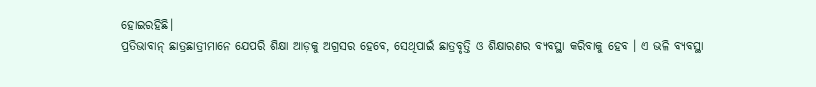ହୋଇରହିଛି।
ପ୍ରତିଭାବାନ୍ ଛାତ୍ରଛାତ୍ରୀମାନେ ଯେପରି ଶିକ୍ଷା ଆଡ଼କୁ ଅଗ୍ରସର ହେବେ, ସେଥିପାଇଁ ଛାତ୍ରବୃତ୍ତି ଓ ଶିକ୍ଷାରଣର ବ୍ୟବସ୍ଥା କରିବାକୁ ହେବ । ଏ ଭଳି ବ୍ୟବସ୍ଥା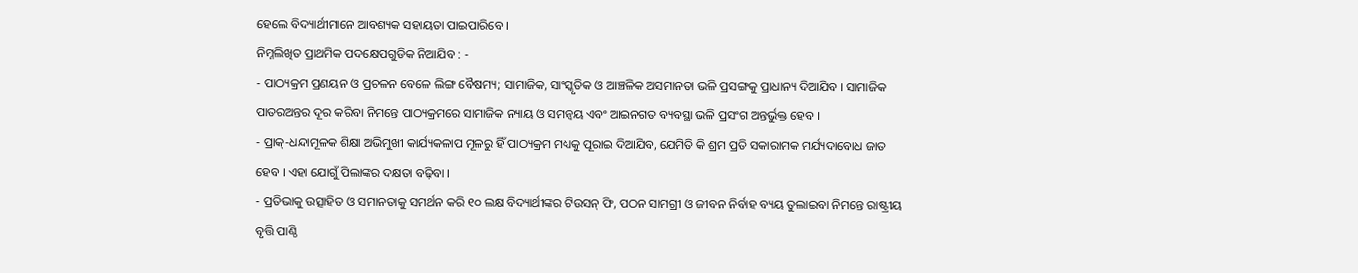ହେଲେ ବିଦ୍ୟାର୍ଥୀମାନେ ଆବଶ୍ୟକ ସହାୟତା ପାଇପାରିବେ ।
ନିମ୍ନଲିଖିତ ପ୍ରାଥମିକ ପଦକ୍ଷେପଗୁଡିକ ନିଆଯିବ : -
- ପାଠ୍ୟକ୍ରମ ପ୍ରଣୟନ ଓ ପ୍ରଚଳନ ବେଳେ ଲିଙ୍ଗ ବୈଷମ୍ୟ; ସାମାଜିକ, ସାଂସ୍କୃତିକ ଓ ଆଞ୍ଚଳିକ ଅସମାନତା ଭଳି ପ୍ରସଙ୍ଗକୁ ପ୍ରାଧାନ୍ୟ ଦିଆଯିବ । ସାମାଜିକ ପାତରଅନ୍ତର ଦୂର କରିବା ନିମନ୍ତେ ପାଠ୍ୟକ୍ରମରେ ସାମାଜିକ ନ୍ୟାୟ ଓ ସମନ୍ଵୟ ଏବଂ ଆଇନଗତ ବ୍ୟବସ୍ଥା ଭଳି ପ୍ରସଂଗ ଅନ୍ତର୍ଭୁକ୍ତ ହେବ ।
- ପ୍ରାକ୍-ଧନ୍ଦାମୂଳକ ଶିକ୍ଷା ଅଭିମୁଖୀ କାର୍ଯ୍ୟକଳାପ ମୂଳରୁ ହିଁ ପାଠ୍ୟକ୍ରମ ମଧ୍ୟକୁ ପୂରାଇ ଦିଆଯିବ, ଯେମିତି କି ଶ୍ରମ ପ୍ରତି ସକାରାମକ ମର୍ଯ୍ୟଦାବୋଧ ଜାତ ହେବ । ଏହା ଯୋଗୁଁ ପିଲାଙ୍କର ଦକ୍ଷତା ବଢ଼ିବା ।
- ପ୍ରତିଭାକୁ ଉତ୍ସାହିତ ଓ ସମାନତାକୁ ସମର୍ଥନ କରି ୧୦ ଲକ୍ଷ ବିଦ୍ୟାର୍ଥୀଙ୍କର ଟିଉସନ୍ ଫି, ପଠନ ସାମଗ୍ରୀ ଓ ଜୀବନ ନିର୍ବାହ ବ୍ୟୟ ତୁଲାଇବା ନିମନ୍ତେ ରାଷ୍ଟ୍ରୀୟ ବୃତ୍ତି ପାଣ୍ଠି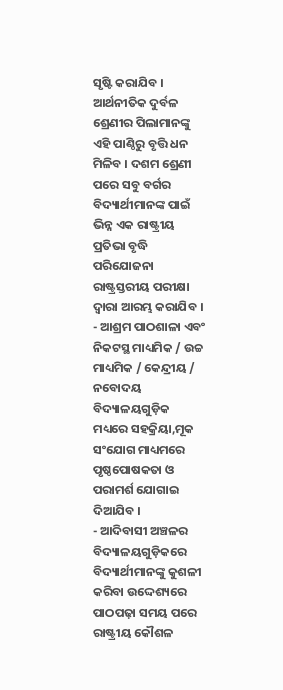ସୃଷ୍ଟି କରାଯିବ । ଆର୍ଥନୀତିକ ଦୁର୍ବଳ ଶ୍ରେଣୀର ପିଲାମାନଙ୍କୁ ଏହି ପାଣ୍ଠିରୁ ବୃତ୍ତି ଧନ ମିଳିବ । ଦଶମ ଶ୍ରେଣୀ ପରେ ସବୁ ବର୍ଗର ବିଦ୍ୟାର୍ଥୀମାନଙ୍କ ପାଇଁ ଭିନ୍ନ ଏକ ରାଷ୍ଟ୍ରୀୟ ପ୍ରତିଭା ବୃଦ୍ଧି ପରିଯୋଜନା ରାଷ୍ଟ୍ରସ୍ତରୀୟ ପରୀକ୍ଷା ଦ୍ଵାରା ଆରମ୍ଭ କରାଯିବ ।
- ଆଶ୍ରମ ପାଠଶାଳା ଏବଂ ନିକଟସ୍ଥ ମାଧ୍ୟମିକ / ଉଚ୍ଚ ମାଧ୍ୟମିକ / କେନ୍ଦ୍ରୀୟ / ନବୋଦୟ ବିଦ୍ୟାଳୟଗୁଡ଼ିକ ମଧ୍ୟରେ ସହକ୍ରିୟା,ମୂକ ସଂଯୋଗ ମାଧ୍ୟମରେ ପୃଷ୍ଠପୋଷକତା ଓ ପରାମର୍ଶ ଯୋଗାଇ ଦିଆଯିବ ।
- ଆଦିବାସୀ ଅଞ୍ଚଳର ବିଦ୍ୟାଳୟଗୁଡ଼ିକରେ ବିଦ୍ୟାର୍ଥୀମାନଙ୍କୁ କୁଶଳୀ କରିବା ଉଦ୍ଦେଶ୍ୟରେ ପାଠପଢ଼ା ସମୟ ପରେ ରାଷ୍ଟ୍ରୀୟ କୌଶଳ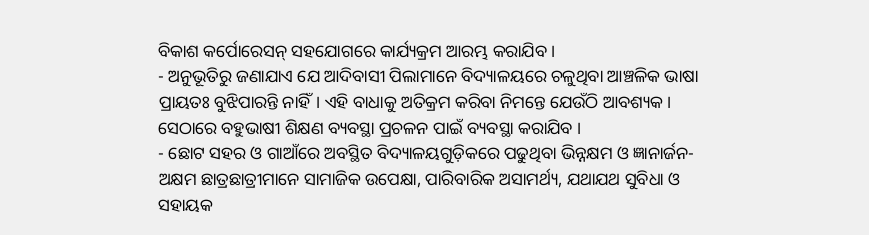ବିକାଶ କର୍ପୋରେସନ୍ ସହଯୋଗରେ କାର୍ଯ୍ୟକ୍ରମ ଆରମ୍ଭ କରାଯିବ ।
- ଅନୁଭୂତିରୁ ଜଣାଯାଏ ଯେ ଆଦିବାସୀ ପିଲାମାନେ ବିଦ୍ୟାଳୟରେ ଚଳୁଥିବା ଆଞ୍ଚଳିକ ଭାଷା ପ୍ରାୟତଃ ବୁଝିପାରନ୍ତି ନାହିଁ। ଏହି ବାଧାକୁ ଅତିକ୍ରମ କରିବା ନିମନ୍ତେ ଯେଉଁଠି ଆବଶ୍ୟକ। ସେଠାରେ ବହୁଭାଷୀ ଶିକ୍ଷଣ ବ୍ୟବସ୍ଥା ପ୍ରଚଳନ ପାଇଁ ବ୍ୟବସ୍ଥା କରାଯିବ ।
- ଛୋଟ ସହର ଓ ଗାଆଁରେ ଅବସ୍ଥିତ ବିଦ୍ୟାଳୟଗୁଡ଼ିକରେ ପଢୁଥିବା ଭିନ୍ନକ୍ଷମ ଓ ଜ୍ଞାନାର୍ଜନ-ଅକ୍ଷମ ଛାତ୍ରଛାତ୍ରୀମାନେ ସାମାଜିକ ଉପେକ୍ଷା, ପାରିବାରିକ ଅସାମର୍ଥ୍ୟ, ଯଥାଯଥ ସୁବିଧା ଓ ସହାୟକ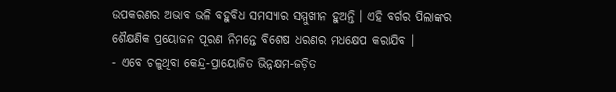ଉପକରଣର ଅଭାବ ଭଳି ବହୁବିଧ ସମସ୍ୟାର ସମ୍ମୁଖୀନ ହୁଅନ୍ତି । ଏହି ବର୍ଗର ପିଲାଙ୍କର ଶୈକ୍ଷଣିକ ପ୍ରୟୋଜନ ପୂରଣ ନିମନ୍ତେ ବିଶେଷ ଧରଣର ମଧକ୍ଷେପ କରାଯିବ ।
- ଏବେ ଚଳୁଥିବା କେନ୍ଦ୍ର-ପ୍ରାୟୋଜିତ ଭିନ୍ନକ୍ଷମ-ଜଡ଼ିତ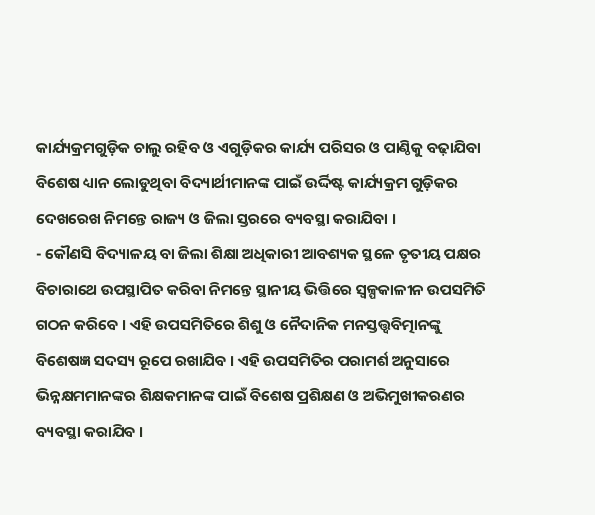କାର୍ଯ୍ୟକ୍ରମଗୁଡ଼ିକ ଚାଲୁ ରହିବ ଓ ଏଗୁଡ଼ିକର କାର୍ଯ୍ୟ ପରିସର ଓ ପାଣ୍ଠିକୁ ବଢ଼ାଯିବା ବିଶେଷ ଧ୍ୟାନ ଲୋଡୁଥିବା ବିଦ୍ୟାର୍ଥୀମାନଙ୍କ ପାଇଁ ଉର୍ଦ୍ଦିଷ୍ଟ କାର୍ଯ୍ୟକ୍ରମ ଗୁଡ଼ିକର ଦେଖରେଖ ନିମନ୍ତେ ରାଜ୍ୟ ଓ ଜିଲା ସ୍ତରରେ ବ୍ୟବସ୍ଥା କରାଯିବା ।
- କୌଣସି ବିଦ୍ୟାଳୟ ବା ଜିଲା ଶିକ୍ଷା ଅଧିକାରୀ ଆବଶ୍ୟକ ସ୍ଥଳେ ତୃତୀୟ ପକ୍ଷର ବିଚାରାଥେ ଉପସ୍ଥାପିତ କରିବା ନିମନ୍ତେ ସ୍ଥାନୀୟ ଭିତ୍ତିରେ ସ୍ଵଳ୍ପକାଳୀନ ଉପସମିତି ଗଠନ କରିବେ । ଏହି ଉପସମିତିରେ ଶିଶୁ ଓ ନୈଦାନିକ ମନସ୍ତତ୍ତ୍ଵବିତ୍ମାନଙ୍କୁ ବିଶେଷଜ୍ଞ ସଦସ୍ୟ ରୂପେ ରଖାଯିବ । ଏହି ଉପସମିତିର ପରାମର୍ଶ ଅନୁସାରେ ଭିନ୍ନକ୍ଷମମାନଙ୍କର ଶିକ୍ଷକମାନଙ୍କ ପାଇଁ ବିଶେଷ ପ୍ରଶିକ୍ଷଣ ଓ ଅଭିମୁଖୀକରଣର ବ୍ୟବସ୍ଥା କରାଯିବ ।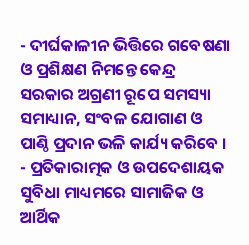- ଦୀର୍ଘକାଳୀନ ଭିତ୍ତିରେ ଗବେଷଣା ଓ ପ୍ରଶିକ୍ଷଣ ନିମନ୍ତେ କେନ୍ଦ୍ର ସରକାର ଅଗ୍ରଣୀ ରୂପେ ସମସ୍ୟା ସମାଧ୍ୟାନ, ସଂବଳ ଯୋଗାଣ ଓ ପାଣ୍ଠି ପ୍ରଦାନ ଭଳି କାର୍ଯ୍ୟ କରିବେ ।
- ପ୍ରତିକାରାତ୍ମକ ଓ ଉପଦେଶାୟକ ସୁବିଧା ମାଧ୍ୟମରେ ସାମାଜିକ ଓ ଆର୍ଥିକ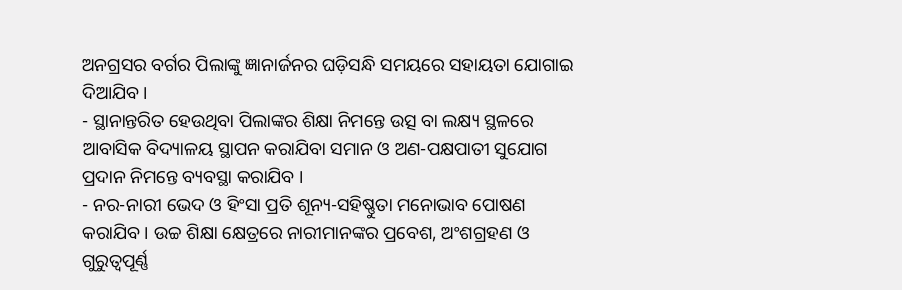ଅନଗ୍ରସର ବର୍ଗର ପିଲାଙ୍କୁ ଜ୍ଞାନାର୍ଜନର ଘଡ଼ିସନ୍ଧି ସମୟରେ ସହାୟତା ଯୋଗାଇ ଦିଆଯିବ ।
- ସ୍ଥାନାନ୍ତରିତ ହେଉଥିବା ପିଲାଙ୍କର ଶିକ୍ଷା ନିମନ୍ତେ ଉତ୍ସ ବା ଲକ୍ଷ୍ୟ ସ୍ଥଳରେ ଆବାସିକ ବିଦ୍ୟାଳୟ ସ୍ଥାପନ କରାଯିବା ସମାନ ଓ ଅଣ-ପକ୍ଷପାତୀ ସୁଯୋଗ ପ୍ରଦାନ ନିମନ୍ତେ ବ୍ୟବସ୍ଥା କରାଯିବ ।
- ନର-ନାରୀ ଭେଦ ଓ ହିଂସା ପ୍ରତି ଶୂନ୍ୟ-ସହିଷ୍ଣୁତା ମନୋଭାବ ପୋଷଣ କରାଯିବ । ଉଚ୍ଚ ଶିକ୍ଷା କ୍ଷେତ୍ରରେ ନାରୀମାନଙ୍କର ପ୍ରବେଶ, ଅଂଶଗ୍ରହଣ ଓ ଗୁରୁତ୍ୱପୂର୍ଣ୍ଣ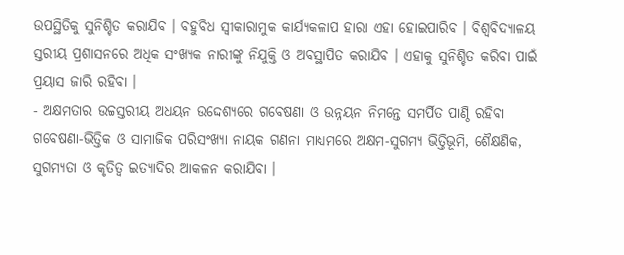ଉପସ୍ଥିତିକୁ ସୁନିଶ୍ଚିତ କରାଯିବ । ବହୁବିଧ ସ୍ଵୀକାରାମୁକ କାର୍ଯ୍ୟକଳାପ ହାରା ଏହା ହୋଇପାରିବ । ବିଶ୍ଵବିଦ୍ୟାଳୟ ସ୍ତରୀୟ ପ୍ରଶାସନରେ ଅଧିକ ସଂଖ୍ୟକ ନାରୀଙ୍କୁ ନିଯୁକ୍ତି ଓ ଅବସ୍ଥାପିତ କରାଯିବ । ଏହାକୁ ସୁନିଶ୍ଚିତ କରିବା ପାଇଁ ପ୍ରୟାସ ଜାରି ରହିବା ।
- ଅକ୍ଷମତାର ଉଚ୍ଚସ୍ତରୀୟ ଅଧୟନ ଉଦ୍ଦେଶ୍ୟରେ ଗବେଷଣା ଓ ଉନ୍ନୟନ ନିମନ୍ତେ ସମର୍ପିତ ପାଣ୍ଠି ରହିବା ଗବେଷଣା-ଭିତ୍ତିକ ଓ ସାମାଜିକ ପରିସଂଖ୍ୟା ନାୟକ ଗଣନା ମାଧ୍ୟମରେ ଅକ୍ଷମ-ସୁଗମ୍ୟ ଭିତ୍ତିଭୂମି, ଶୈକ୍ଷଣିକ, ସୁଗମ୍ୟତା ଓ କୃତିତ୍ଵ ଇତ୍ୟାଦିର ଆକଳନ କରାଯିବା ।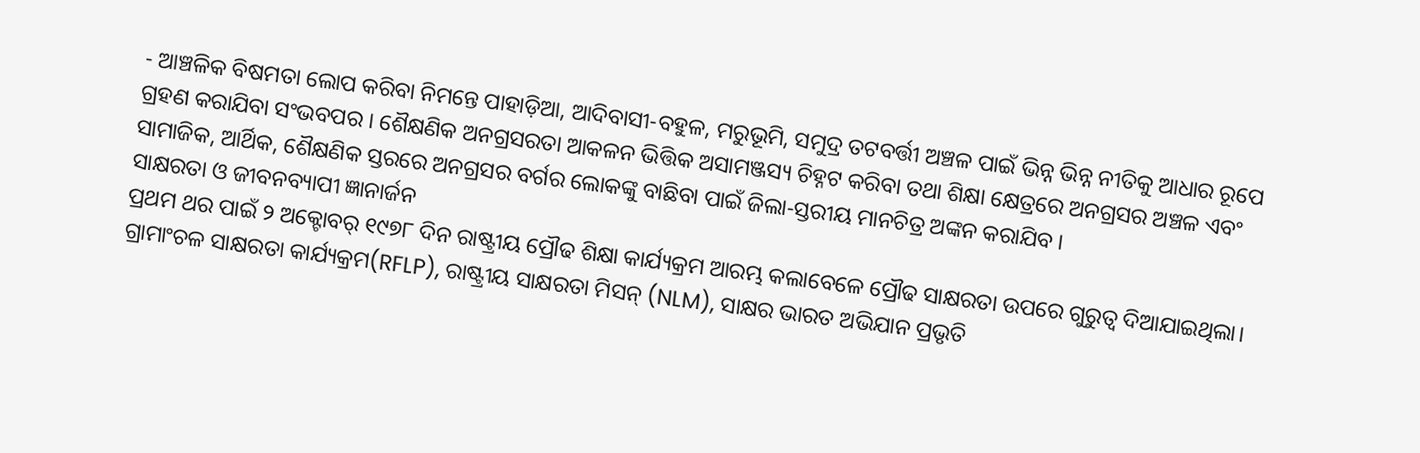- ଆଞ୍ଚଳିକ ବିଷମତା ଲୋପ କରିବା ନିମନ୍ତେ ପାହାଡ଼ିଆ, ଆଦିବାସୀ-ବହୁଳ, ମରୁଭୂମି, ସମୁଦ୍ର ତଟବର୍ତ୍ତୀ ଅଞ୍ଚଳ ପାଇଁ ଭିନ୍ନ ଭିନ୍ନ ନୀତିକୁ ଆଧାର ରୂପେ ଗ୍ରହଣ କରାଯିବା ସଂଭବପର । ଶୈକ୍ଷଣିକ ଅନଗ୍ରସରତା ଆକଳନ ଭିତ୍ତିକ ଅସାମଞ୍ଜସ୍ୟ ଚିହ୍ନଟ କରିବା ତଥା ଶିକ୍ଷା କ୍ଷେତ୍ରରେ ଅନଗ୍ରସର ଅଞ୍ଚଳ ଏବଂ ସାମାଜିକ, ଆର୍ଥିକ, ଶୈକ୍ଷଣିକ ସ୍ତରରେ ଅନଗ୍ରସର ବର୍ଗର ଲୋକଙ୍କୁ ବାଛିବା ପାଇଁ ଜିଲା-ସ୍ତରୀୟ ମାନଚିତ୍ର ଅଙ୍କନ କରାଯିବ ।
ସାକ୍ଷରତା ଓ ଜୀବନବ୍ୟାପୀ ଜ୍ଞାନାର୍ଜନ
ପ୍ରଥମ ଥର ପାଇଁ ୨ ଅକ୍ଟୋବର୍ ୧୯୭୮ ଦିନ ରାଷ୍ଟ୍ରୀୟ ପ୍ରୌଢ ଶିକ୍ଷା କାର୍ଯ୍ୟକ୍ରମ ଆରମ୍ଭ କଲାବେଳେ ପ୍ରୌଢ ସାକ୍ଷରତା ଉପରେ ଗୁରୁତ୍ଵ ଦିଆଯାଇଥିଲା। ଗ୍ରାମାଂଚଳ ସାକ୍ଷରତା କାର୍ଯ୍ୟକ୍ରମ(RFLP), ରାଷ୍ଟ୍ରୀୟ ସାକ୍ଷରତା ମିସନ୍ (NLM), ସାକ୍ଷର ଭାରତ ଅଭିଯାନ ପ୍ରଭୃତି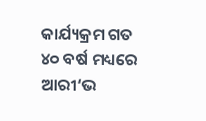କାର୍ଯ୍ୟକ୍ରମ ଗତ ୪୦ ବର୍ଷ ମଧ୍ୟରେ ଆରୀ‘ଭ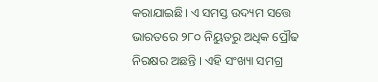କରାଯାଇଛି। ଏ ସମସ୍ତ ଉଦ୍ୟମ ସତ୍ତେ ଭାରତରେ ୨୮୦ ନିୟୁତରୁ ଅଧିକ ପ୍ରୌଢ ନିରକ୍ଷର ଅଛନ୍ତି । ଏହି ସଂଖ୍ୟା ସମଗ୍ର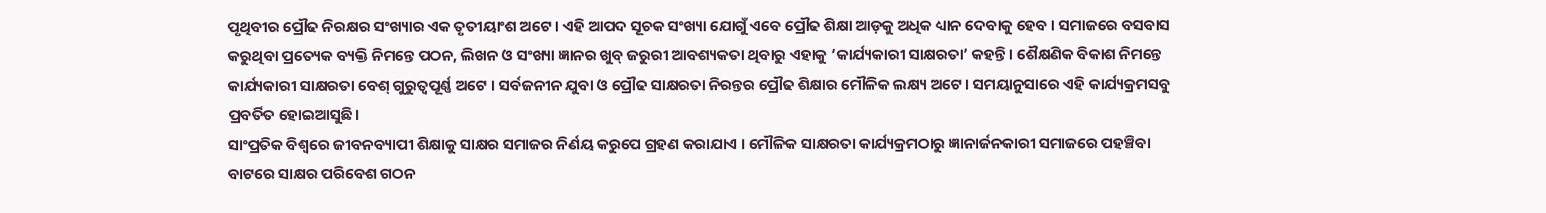ପୃଥିବୀର ପ୍ରୌଢ ନିରକ୍ଷର ସଂଖ୍ୟାର ଏକ ତୃତୀୟାଂଶ ଅଟେ । ଏହି ଆପଦ ସୂଚକ ସଂଖ୍ୟା ଯୋଗୁଁ ଏବେ ପ୍ରୌଢ ଶିକ୍ଷା ଆଡ଼କୁ ଅଧିକ ଧ୍ୟାନ ଦେବାକୁ ହେବ । ସମାଜରେ ବସବାସ କରୁଥିବା ପ୍ରତ୍ୟେକ ବ୍ୟକ୍ତି ନିମନ୍ତେ ପଠନ, ଲିଖନ ଓ ସଂଖ୍ୟା ଜ୍ଞାନର ଖୁବ୍ ଜରୁରୀ ଆବଶ୍ୟକତା ଥିବାରୁ ଏହାକୁ ‘କାର୍ଯ୍ୟକାରୀ ସାକ୍ଷରତା’ କହନ୍ତି । ଶୈକ୍ଷଣିକ ବିକାଶ ନିମନ୍ତେ କାର୍ଯ୍ୟକାରୀ ସାକ୍ଷରତା ବେଶ୍ ଗୁରୁତ୍ୱପୂର୍ଣ୍ଣ ଅଟେ । ସର୍ବଜନୀନ ଯୁବା ଓ ପ୍ରୌଢ ସାକ୍ଷରତା ନିରନ୍ତର ପ୍ରୌଢ ଶିକ୍ଷାର ମୌଳିକ ଲକ୍ଷ୍ୟ ଅଟେ। ସମୟାନୁସାରେ ଏହି କାର୍ଯ୍ୟକ୍ରମସବୁ ପ୍ରବର୍ତିତ ହୋଇଆସୁଛି।
ସାଂପ୍ରତିକ ବିଶ୍ଵରେ ଜୀବନବ୍ୟାପୀ ଶିକ୍ଷାକୁ ସାକ୍ଷର ସମାଜର ନିର୍ଣୟ କରୁପେ ଗ୍ରହଣ କରାଯାଏ । ମୌଳିକ ସାକ୍ଷରତା କାର୍ଯ୍ୟକ୍ରମଠାରୁ ଜ୍ଞାନାର୍ଜନକାରୀ ସମାଜରେ ପହଞ୍ଚିବା ବାଟରେ ସାକ୍ଷର ପରିବେଶ ଗଠନ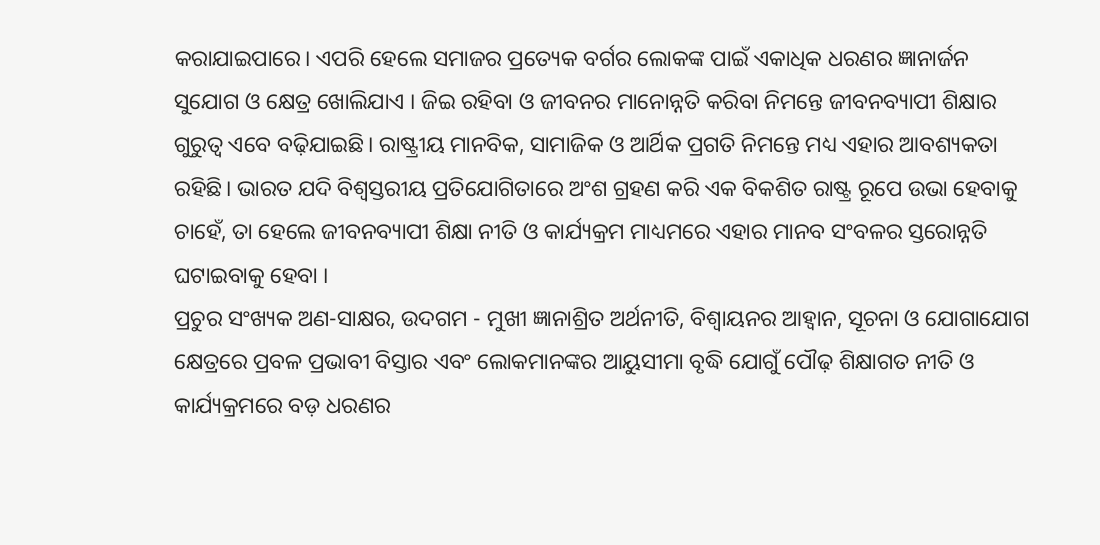କରାଯାଇପାରେ। ଏପରି ହେଲେ ସମାଜର ପ୍ରତ୍ୟେକ ବର୍ଗର ଲୋକଙ୍କ ପାଇଁ ଏକାଧିକ ଧରଣର ଜ୍ଞାନାର୍ଜନ ସୁଯୋଗ ଓ କ୍ଷେତ୍ର ଖୋଲିଯାଏ । ଜିଇ ରହିବା ଓ ଜୀବନର ମାନୋନ୍ନତି କରିବା ନିମନ୍ତେ ଜୀବନବ୍ୟାପୀ ଶିକ୍ଷାର ଗୁରୁତ୍ଵ ଏବେ ବଢ଼ିଯାଇଛି। ରାଷ୍ଟ୍ରୀୟ ମାନବିକ, ସାମାଜିକ ଓ ଆର୍ଥିକ ପ୍ରଗତି ନିମନ୍ତେ ମଧ୍ୟ ଏହାର ଆବଶ୍ୟକତା ରହିଛି। ଭାରତ ଯଦି ବିଶ୍ଵସ୍ତରୀୟ ପ୍ରତିଯୋଗିତାରେ ଅଂଶ ଗ୍ରହଣ କରି ଏକ ବିକଶିତ ରାଷ୍ଟ୍ର ରୂପେ ଉଭା ହେବାକୁ ଚାହେଁ, ତା ହେଲେ ଜୀବନବ୍ୟାପୀ ଶିକ୍ଷା ନୀତି ଓ କାର୍ଯ୍ୟକ୍ରମ ମାଧ୍ୟମରେ ଏହାର ମାନବ ସଂବଳର ସ୍ତରୋନ୍ନତି ଘଟାଇବାକୁ ହେବା ।
ପ୍ରଚୁର ସଂଖ୍ୟକ ଅଣ-ସାକ୍ଷର, ଉଦଗମ - ମୁଖୀ ଜ୍ଞାନାଶ୍ରିତ ଅର୍ଥନୀତି, ବିଶ୍ଵାୟନର ଆହ୍ଵାନ, ସୂଚନା ଓ ଯୋଗାଯୋଗ କ୍ଷେତ୍ରରେ ପ୍ରବଳ ପ୍ରଭାବୀ ବିସ୍ତାର ଏବଂ ଲୋକମାନଙ୍କର ଆୟୁସୀମା ବୃଦ୍ଧି ଯୋଗୁଁ ପୌଢ଼ ଶିକ୍ଷାଗତ ନୀତି ଓ କାର୍ଯ୍ୟକ୍ରମରେ ବଡ଼ ଧରଣର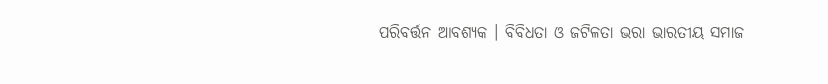ପରିବର୍ତ୍ତନ ଆବଶ୍ୟକ । ବିବିଧତା ଓ ଜଟିଳତା ଭରା ଭାରତୀୟ ସମାଜ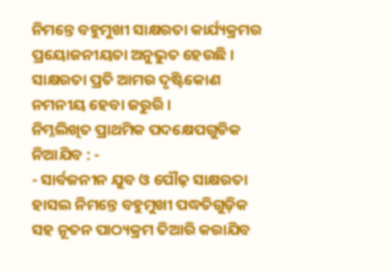ନିମନ୍ତେ ବହୁମୁଖୀ ସାକ୍ଷରତା କାର୍ଯ୍ୟକ୍ରମର ପ୍ରୟୋଜନୀୟତା ଅନୁଭୁତ ହେଉଛି । ସାକ୍ଷରତା ପ୍ରତି ଆମର ଦୃଷ୍ଟିକୋଣ ନମନୀୟ ହେବା ଜରୁରି ।
ନିମ୍ନଲିଖିତ ପ୍ରାଥମିକ ପଦକ୍ଷେପଗୁଡିକ ନିଆଯିବ : -
- ସାର୍ବଜନୀନ ଯୁବ ଓ ପୌଢ଼ ସାକ୍ଷରତା ହାସଲ ନିମନ୍ତେ ବହୁମୁଖୀ ପଦ୍ଧତିଗୁଡ଼ିକ ସହ ନୂତନ ପାଠ୍ୟକ୍ରମ ତିଆରି କରାଯିବ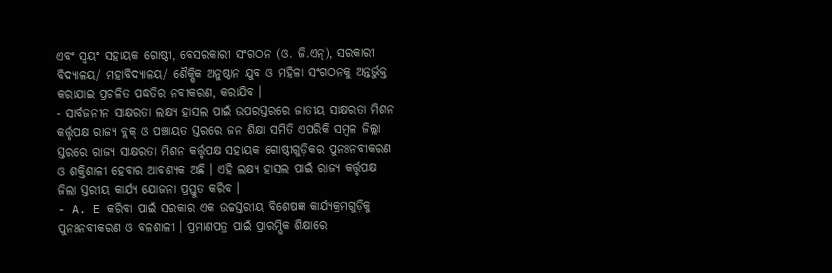ଏବଂ ସ୍ଵୟଂ ସହାୟକ ଗୋଷ୍ଠୀ, ବେସରକାରୀ ସଂଗଠନ (ଓ. ଜି.ଏନ୍), ସରକାରୀ ବିଦ୍ୟାଳୟ/ ମହାବିଦ୍ୟାଳୟ/ ଶୈକ୍ଷିକ ଅନୁଷ୍ଠାନ ଯୁବ ଓ ମହିଳା ସଂଗଠନକୁ ଅନ୍ତର୍ଭୁକ୍ତ କରାଯାଇ ପ୍ରଚଳିତ ପଦ୍ଧତିର ନବୀକରଣ, କରାଯିବ ।
- ସାର୍ବଜନୀନ ସାକ୍ଷରତା ଲକ୍ଷ୍ୟ ହାସଲ ପାଇଁ ଉପରସ୍ତରରେ ଜାତୀୟ ସାକ୍ଷରତା ମିଶନ କର୍ତ୍ତୃପକ୍ଷ ରାଜ୍ୟ ବ୍ଲକ୍ ଓ ପଞ୍ଚାୟତ ସ୍ତରରେ ଜନ ଶିକ୍ଷା ସମିତି ଏପରିକି ସମ୍ବଳ ଜିଲ୍ଲା ସ୍ତରରେ ରାଜ୍ୟ ସାକ୍ଷରତା ମିଶନ କର୍ତ୍ତୃପକ୍ଷ ସହାୟକ ଗୋଷ୍ଠୀଗୁଡ଼ିକର ପୁନଃନବୀକରଣ ଓ ଶକ୍ତିଶାଳୀ ହେବାର ଆବଶ୍ୟକ ଅଛି । ଏହି ଲକ୍ଷ୍ୟ ହାସଲ ପାଇଁ ରାଜ୍ୟ କର୍ତ୍ତୃପକ୍ଷ ଜିଲା ସ୍ତରୀୟ କାର୍ଯ୍ୟ ଯୋଜନା ପ୍ରସ୍ତୁତ କରିବ ।
- A. E କରିବା ପାଇଁ ସରକାର ଏକ ଉଚ୍ଚସ୍ତରୀୟ ବିଶେଷଜ୍ଞ କାର୍ଯ୍ୟକ୍ରମଗୁଡ଼ିକୁ ପୁନଃନବୀକରଣ ଓ ବଳଶାଳୀ । ପ୍ରମାଣପତ୍ର ପାଇଁ ପ୍ରାରମ୍ଭିକ ଶିକ୍ଷାରେ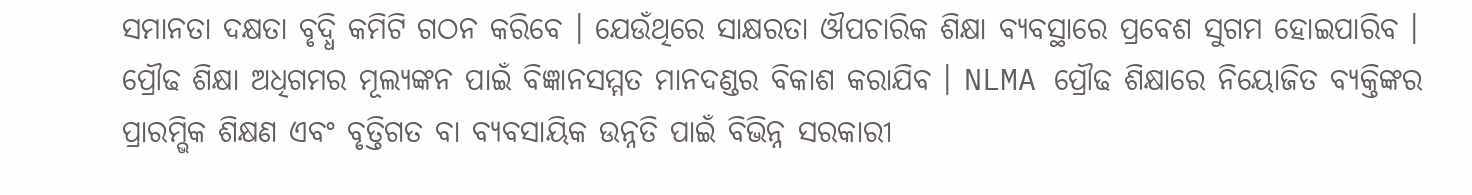ସମାନତା ଦକ୍ଷତା ବୃଦ୍ଧି କମିଟି ଗଠନ କରିବେ । ଯେଉଁଥିରେ ସାକ୍ଷରତା ଔପଚାରିକ ଶିକ୍ଷା ବ୍ୟବସ୍ଥାରେ ପ୍ରବେଶ ସୁଗମ ହୋଇପାରିବ । ପ୍ରୌଢ ଶିକ୍ଷା ଅଧିଗମର ମୂଲ୍ୟଙ୍କନ ପାଇଁ ବିଜ୍ଞାନସମ୍ମତ ମାନଦଣ୍ଡର ବିକାଶ କରାଯିବ । NLMA ପ୍ରୌଢ ଶିକ୍ଷାରେ ନିୟୋଜିତ ବ୍ୟକ୍ତିଙ୍କର ପ୍ରାରମ୍ଭିକ ଶିକ୍ଷଣ ଏବଂ ବୃତ୍ତିଗତ ବା ବ୍ୟବସାୟିକ ଉନ୍ନତି ପାଇଁ ବିଭିନ୍ନ ସରକାରୀ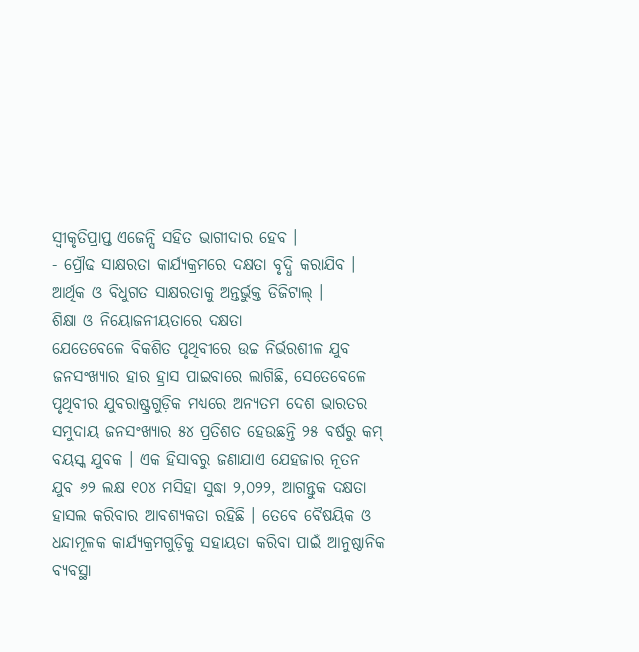ସ୍ଵୀକୃତିପ୍ରାପ୍ତ ଏଜେନ୍ସି ସହିତ ଭାଗୀଦାର ହେବ ।
- ପ୍ରୌଢ ସାକ୍ଷରତା କାର୍ଯ୍ୟକ୍ରମରେ ଦକ୍ଷତା ବୃଦ୍ଧି କରାଯିବ । ଆର୍ଥିକ ଓ ବିଧୁଗତ ସାକ୍ଷରତାକୁ ଅନ୍ତର୍ଭୁକ୍ତ ଡିଜିଟାଲ୍ ।
ଶିକ୍ଷା ଓ ନିୟୋଜନୀୟତାରେ ଦକ୍ଷତା
ଯେତେବେଳେ ବିକଶିତ ପୃଥିବୀରେ ଉଚ୍ଚ ନିର୍ଭରଶୀଳ ଯୁବ ଜନସଂଖ୍ୟାର ହାର ହ୍ରାସ ପାଇବାରେ ଲାଗିଛି, ସେତେବେଳେ ପୃଥିବୀର ଯୁବରାଷ୍ଟ୍ରଗୁଡ଼ିକ ମଧ୍ୟରେ ଅନ୍ୟତମ ଦେଶ ଭାରତର ସମୁଦାୟ ଜନସଂଖ୍ୟାର ୫୪ ପ୍ରତିଶତ ହେଉଛନ୍ତି ୨୫ ବର୍ଷରୁ କମ୍ ବୟସ୍କ ଯୁବକ । ଏକ ହିସାବରୁ ଜଣାଯାଏ ଯେହଜାର ନୂତନ ଯୁବ ୬୨ ଲକ୍ଷ ୧୦୪ ମସିହା ସୁଦ୍ଧା ୨,୦୨୨, ଆଗନ୍ତୁକ ଦକ୍ଷତା ହାସଲ କରିବାର ଆବଶ୍ୟକତା ରହିଛି । ତେବେ ବୈଷୟିକ ଓ ଧନ୍ଦାମୂଳକ କାର୍ଯ୍ୟକ୍ରମଗୁଡ଼ିକୁ ସହାୟତା କରିବା ପାଇଁ ଆନୁଷ୍ଠାନିକ ବ୍ୟବସ୍ଥା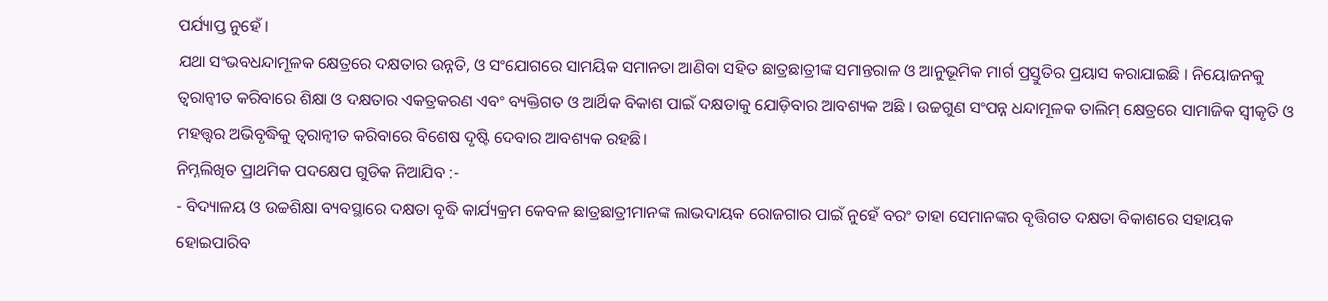ପର୍ଯ୍ୟାପ୍ତ ନୁହେଁ ।
ଯଥା ସଂଭବଧନ୍ଦାମୂଳକ କ୍ଷେତ୍ରରେ ଦକ୍ଷତାର ଉନ୍ନତି, ଓ ସଂଯୋଗରେ ସାମୟିକ ସମାନତା ଆଣିବା ସହିତ ଛାତ୍ରଛାତ୍ରୀଙ୍କ ସମାନ୍ତରାଳ ଓ ଆନୁଭୂମିକ ମାର୍ଗ ପ୍ରସ୍ତୁତିର ପ୍ରୟାସ କରାଯାଇଛି । ନିୟୋଜନକୁ ତ୍ୱରାନ୍ଵୀତ କରିବାରେ ଶିକ୍ଷା ଓ ଦକ୍ଷତାର ଏକତ୍ରକରଣ ଏବଂ ବ୍ୟକ୍ତିଗତ ଓ ଆର୍ଥିକ ବିକାଶ ପାଇଁ ଦକ୍ଷତାକୁ ଯୋଡ଼ିବାର ଆବଶ୍ୟକ ଅଛି । ଉଚ୍ଚଗୁଣ ସଂପନ୍ନ ଧନ୍ଦାମୂଳକ ତାଲିମ୍ କ୍ଷେତ୍ରରେ ସାମାଜିକ ସ୍ଵୀକୃତି ଓ ମହତ୍ତ୍ୱର ଅଭିବୃଦ୍ଧିକୁ ତ୍ୱରାନ୍ଵୀତ କରିବାରେ ବିଶେଷ ଦୃଷ୍ଟି ଦେବାର ଆବଶ୍ୟକ ରହଛି।
ନିମ୍ନଲିଖିତ ପ୍ରାଥମିକ ପଦକ୍ଷେପ ଗୁଡିକ ନିଆଯିବ :-
- ବିଦ୍ୟାଳୟ ଓ ଉଚ୍ଚଶିକ୍ଷା ବ୍ୟବସ୍ଥାରେ ଦକ୍ଷତା ବୃଦ୍ଧି କାର୍ଯ୍ୟକ୍ରମ କେବଳ ଛାତ୍ରଛାତ୍ରୀମାନଙ୍କ ଲାଭଦାୟକ ରୋଜଗାର ପାଇଁ ନୁହେଁ ବରଂ ତାହା ସେମାନଙ୍କର ବୃତ୍ତିଗତ ଦକ୍ଷତା ବିକାଶରେ ସହାୟକ ହୋଇପାରିବ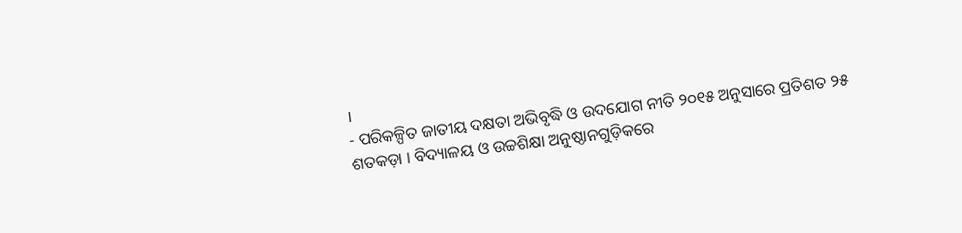।
- ପରିକଳ୍ପିତ ଜାତୀୟ ଦକ୍ଷତା ଅଭିବୃଦ୍ଧି ଓ ଉଦଯୋଗ ନୀତି ୨୦୧୫ ଅନୁସାରେ ପ୍ରତିଶତ ୨୫ ଶତକଡ଼ା । ବିଦ୍ୟାଳୟ ଓ ଉଚ୍ଚଶିକ୍ଷା ଅନୁଷ୍ଠାନଗୁଡ଼ିକରେ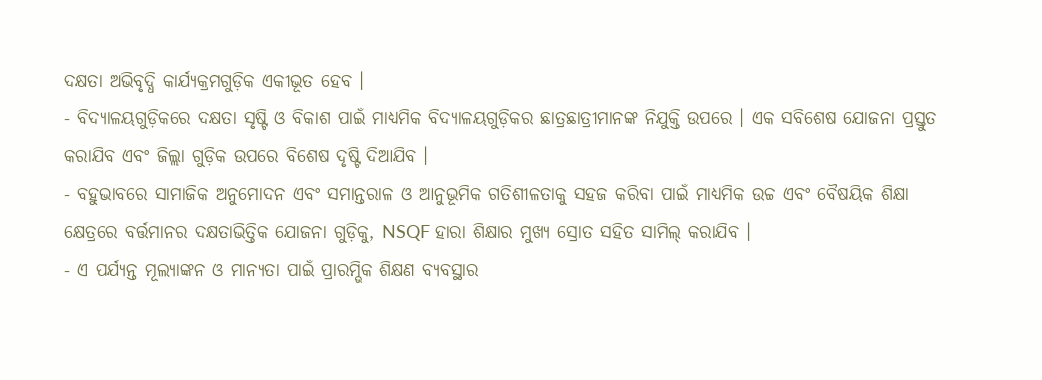ଦକ୍ଷତା ଅଭିବୃଦ୍ଧି କାର୍ଯ୍ୟକ୍ରମଗୁଡ଼ିକ ଏକୀଭୂତ ହେବ ।
- ବିଦ୍ୟାଳୟଗୁଡ଼ିକରେ ଦକ୍ଷତା ସୃଷ୍ଟି ଓ ବିକାଶ ପାଇଁ ମାଧ୍ୟମିକ ବିଦ୍ୟାଳୟଗୁଡ଼ିକର ଛାତ୍ରଛାତ୍ରୀମାନଙ୍କ ନିଯୁକ୍ତି ଉପରେ । ଏକ ସବିଶେଷ ଯୋଜନା ପ୍ରସ୍ତୁତ କରାଯିବ ଏବଂ ଜିଲ୍ଲା ଗୁଡ଼ିକ ଉପରେ ବିଶେଷ ଦୃଷ୍ଟି ଦିଆଯିବ ।
- ବହୁଭାବରେ ସାମାଜିକ ଅନୁମୋଦନ ଏବଂ ସମାନ୍ତରାଳ ଓ ଆନୁଭୂମିକ ଗତିଶୀଳତାକୁ ସହଜ କରିବା ପାଇଁ ମାଧ୍ୟମିକ ଉଚ୍ଚ ଏବଂ ବୈଷୟିକ ଶିକ୍ଷା କ୍ଷେତ୍ରରେ ବର୍ତ୍ତମାନର ଦକ୍ଷତାଭିତ୍ତିକ ଯୋଜନା ଗୁଡ଼ିକୁ, NSQF ହାରା ଶିକ୍ଷାର ମୁଖ୍ୟ ସ୍ରୋତ ସହିତ ସାମିଲ୍ କରାଯିବ ।
- ଏ ପର୍ଯ୍ୟନ୍ତ ମୂଲ୍ୟାଙ୍କନ ଓ ମାନ୍ୟତା ପାଇଁ ପ୍ରାରମ୍ଭିକ ଶିକ୍ଷଣ ବ୍ୟବସ୍ଥାର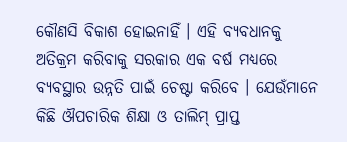କୌଣସି ବିକାଶ ହୋଇନାହିଁ । ଏହି ବ୍ୟବଧାନକୁ ଅତିକ୍ରମ କରିବାକୁ ସରକାର ଏକ ବର୍ଷ ମଧ୍ୟରେ ବ୍ୟବସ୍ଥାର ଉନ୍ନତି ପାଇଁ ଚେଷ୍ଟା କରିବେ । ଯେଉଁମାନେ କିଛି ଔପଚାରିକ ଶିକ୍ଷା ଓ ତାଲିମ୍ ପ୍ରାପ୍ତ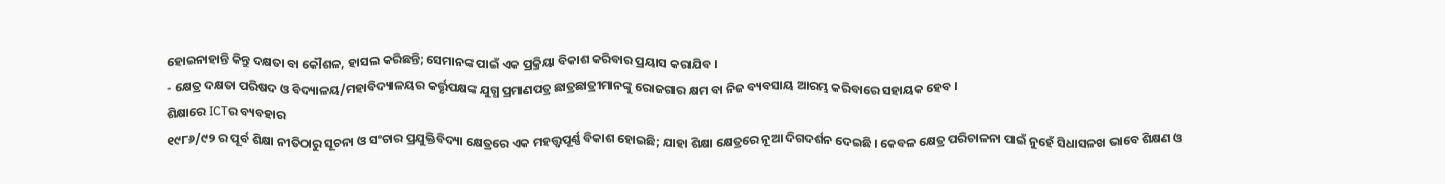ହୋଇନାହାନ୍ତି କିନ୍ତୁ ଦକ୍ଷତା ବା କୌଶଳ, ହାସଲ କରିଛନ୍ତି; ସେମାନଙ୍କ ପାଇଁ ଏକ ପ୍ରକ୍ରିୟା ବିକାଶ କରିବାର ପ୍ରୟାସ କରାଯିବ ।
- କ୍ଷେତ୍ର ଦକ୍ଷତା ପରିଷଦ ଓ ବିଦ୍ୟାଳୟ/ମହାବିଦ୍ୟାଳୟର କର୍ତ୍ତୃପକ୍ଷଙ୍କ ଯୁଗ୍ଧ ପ୍ରମାଣପତ୍ର ଛାତ୍ରଛାତ୍ରୀମାନଙ୍କୁ ରୋଜଗାର କ୍ଷମ ବା ନିଜ ବ୍ୟବସାୟ ଆରମ୍ଭ କରିବାରେ ସହାୟକ ହେବ ।
ଶିକ୍ଷାରେ ICTର ବ୍ୟବହାର
୧୯୮୬/୯୨ ର ପୂର୍ବ ଶିକ୍ଷା ନୀତିଠାରୁ ସୂଚନା ଓ ସଂଚାର ପ୍ରଯୁକ୍ତିବିଦ୍ୟା କ୍ଷେତ୍ରରେ ଏକ ମହତ୍ତ୍ୱପୂର୍ଣ୍ଣ ବିକାଶ ହୋଇଛି; ଯାହା ଶିକ୍ଷା କ୍ଷେତ୍ରରେ ନୂଆ ଦିଗଦର୍ଶନ ଦେଇଛି । କେବଳ କ୍ଷେତ୍ର ପରିଚାଳନା ପାଇଁ ନୁହେଁ ସିଧାସଳଖ ଭାବେ ଶିକ୍ଷଣ ଓ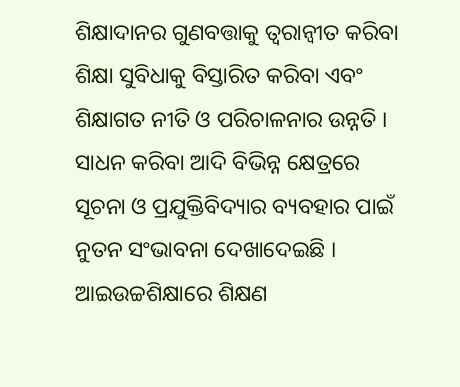ଶିକ୍ଷାଦାନର ଗୁଣବତ୍ତାକୁ ତ୍ୱରାନ୍ଵୀତ କରିବା ଶିକ୍ଷା ସୁବିଧାକୁ ବିସ୍ତାରିତ କରିବା ଏବଂ ଶିକ୍ଷାଗତ ନୀତି ଓ ପରିଚାଳନାର ଉନ୍ନତି । ସାଧନ କରିବା ଆଦି ବିଭିନ୍ନ କ୍ଷେତ୍ରରେ ସୂଚନା ଓ ପ୍ରଯୁକ୍ତିବିଦ୍ୟାର ବ୍ୟବହାର ପାଇଁ ନୁତନ ସଂଭାବନା ଦେଖାଦେଇଛି । ଆଇଉଚ୍ଚଶିକ୍ଷାରେ ଶିକ୍ଷଣ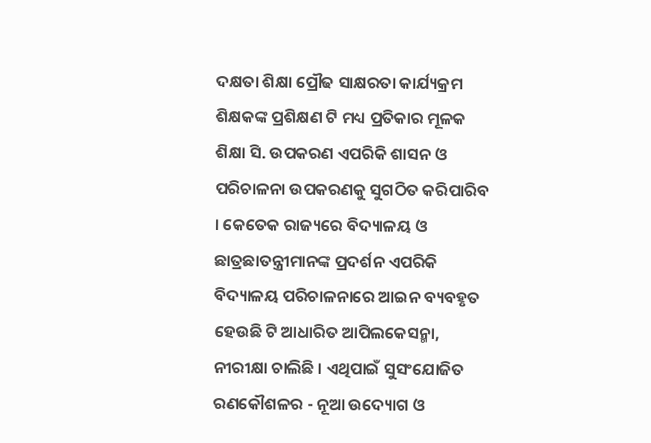ଦକ୍ଷତା ଶିକ୍ଷା ପ୍ରୌଢ ସାକ୍ଷରତା କାର୍ଯ୍ୟକ୍ରମ ଶିକ୍ଷକଙ୍କ ପ୍ରଶିକ୍ଷଣ ଟି ମଧ୍ୟ ପ୍ରତିକାର ମୂଳକ ଶିକ୍ଷା ସି. ଉପକରଣ ଏପରିକି ଶାସନ ଓ ପରିଚାଳନା ଉପକରଣକୁ ସୁଗଠିତ କରିପାରିବ । କେତେକ ରାଜ୍ୟରେ ବିଦ୍ୟାଳୟ ଓ ଛାତ୍ରଛାତନ୍ତ୍ରୀମାନଙ୍କ ପ୍ରଦର୍ଶନ ଏପରିକି ବିଦ୍ୟାଳୟ ପରିଚାଳନାରେ ଆଇନ ବ୍ୟବହୃତ ହେଉଛି ଟି ଆଧାରିତ ଆପିଲକେସନ୍ମା, ନୀରୀକ୍ଷା ଚାଲିଛି । ଏଥିପାଇଁ ସୁସଂଯୋଜିତ ରଣକୌଶଳର - ନୂଆ ଉଦ୍ୟୋଗ ଓ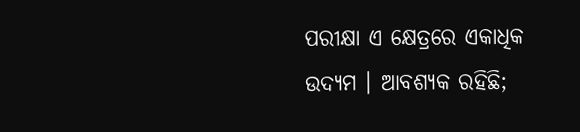ପରୀକ୍ଷା ଏ କ୍ଷେତ୍ରରେ ଏକାଧିକ ଉଦ୍ୟମ । ଆବଶ୍ୟକ ରହିଛି;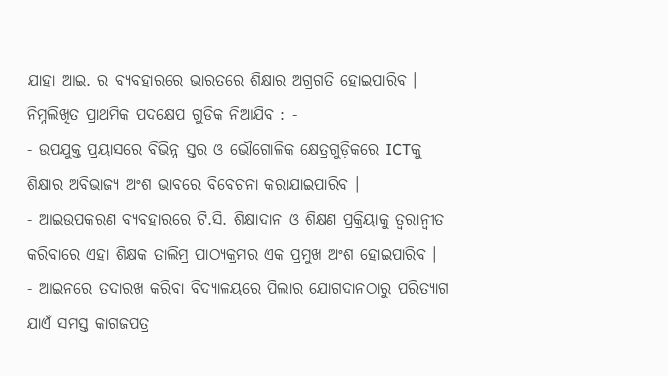ଯାହା ଆଇ. ର ବ୍ୟବହାରରେ ଭାରତରେ ଶିକ୍ଷାର ଅଗ୍ରଗତି ହୋଇପାରିବ ।
ନିମ୍ନଲିଖିତ ପ୍ରାଥମିକ ପଦକ୍ଷେପ ଗୁଡିକ ନିଆଯିବ : -
- ଉପଯୁକ୍ତ ପ୍ରୟାସରେ ବିଭିନ୍ନ ସ୍ତର ଓ ଭୌଗୋଳିକ କ୍ଷେତ୍ରଗୁଡ଼ିକରେ ICTକୁ ଶିକ୍ଷାର ଅବିଭାଜ୍ୟ ଅଂଶ ଭାବରେ ବିବେଚନା କରାଯାଇପାରିବ ।
- ଆଇଉପକରଣ ବ୍ୟବହାରରେ ଟି.ସି. ଶିକ୍ଷାଦାନ ଓ ଶିକ୍ଷଣ ପ୍ରକ୍ରିୟାକୁ ତ୍ୱରାନ୍ଵୀତ କରିବାରେ ଏହା ଶିକ୍ଷକ ତାଲିମ୍ର ପାଠ୍ୟକ୍ରମର ଏକ ପ୍ରମୁଖ ଅଂଶ ହୋଇପାରିବ ।
- ଆଇନରେ ତଦାରଖ କରିବା ବିଦ୍ୟାଳୟରେ ପିଲାର ଯୋଗଦାନଠାରୁ ପରିତ୍ଯାଗ ଯାଏଁ ସମସ୍ତ କାଗଜପତ୍ର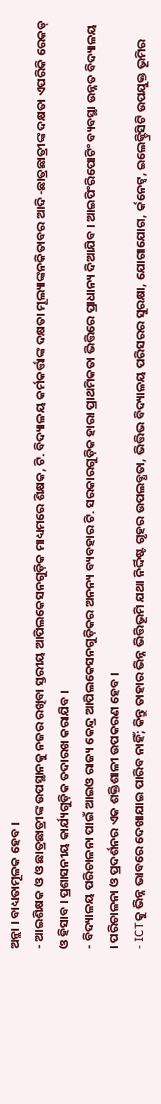ଅନ୍ଲା । ବାଧ୍ୟତାମୂଳକ ହେବ ।
- ଆଇଶିକ୍ଷକ ଓ ଓ ଛାତ୍ରଛାତ୍ରୀଙ୍କ ଉପସ୍ଥାନକୁ ନଜର ରଖିବା ସ୍ତରୀୟ ଆପିଲକେସନଗୁଡ଼ିକ ମାଧ୍ୟମରେ ଶିକ୍ଷକ, ଟି. ବିଦ୍ୟାଳୟ କର୍ମକର୍ତ୍ତାଙ୍କ ଦକ୍ଷତା ମୂଲ୍ୟାଙ୍କନକିତାବର ଆଦି -ଛାତ୍ରଛାତ୍ରୀଙ୍କ ଦକ୍ଷତା ଏପରିକି ରେକଡ୍ ଓ ହିସାବ । ପ୍ରଶାସନୀୟ କାର୍ଯ୍ୟଗୁଡ଼ିକ ତଦାରଖ କରାଯିବ ।
- ବିଦ୍ୟାଳୟ ପରିଚାଳନା ପାଇଁ ଆଇଓ ରାଜ୍ୟ କେନ୍ଦ୍ର ଆପିଲକେସନଗୁଡ଼ିକର ଅନନ୍ୟ ବ୍ୟବହାର ଟି. ସରକାରଗୁଡ଼ିକ ହାରା ପ୍ରାଥମିକତା ଭିତ୍ତିରେ ପ୍ରାଧାନ୍ୟ ଦିଆଯିବ । ଆଇପିଂରିପୋଟିଂ ବ୍ୟବସ୍ଥା ଉନ୍ନତ ବିଦ୍ୟାଳୟ । ପରିଚାଳନା ଓ ପ୍ରଦର୍ଶନର ଏକ ଶକ୍ତିଶାଳୀ ଉପକରଣ ହେବ ।
- ICTକୁ ଭିନ୍ନ ଭାବରେ ଦେଖାଯାଇ ପାରିବ ନାହିଁ; କିନ୍ତୁ ତାହାର ଭିନ୍ନ ଭିତ୍ତିଭୂମି ଯଥା ନିର୍ଦ୍ଦିଷ୍ଟ ଗୃହର ଉପଲବ୍ଧତା, ଭିତ୍ତିଭ ବିଦ୍ୟାଳୟ ପରିସରର ସୁରକ୍ଷା, ଯୋଗାଯୋଗ, ର୍କନେଟ୍ୱ, ଇଲେକ୍ଟ୍ରିସିଟି ଉପଯୁକ୍ତ ଭୂମିର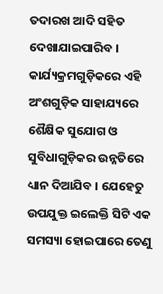ତଦାରଖ ଆଦି ସହିତ ଦେଖାଯାଇପାରିବ । କାର୍ଯ୍ୟକ୍ରମଗୁଡ଼ିକରେ ଏହି ଅଂଶଗୁଡ଼ିକ ସାହାଯ୍ୟରେ ଶୈକ୍ଷିକ ସୁଯୋଗ ଓ ସୁବିଧାଗୁଡ଼ିକର ଉନ୍ନତିରେ ଧ୍ୟାନ ଦିଆଯିବ । ଯେହେତୁ ଉପଯୁକ୍ତ ଇଲେକ୍ତି ସିଟି ଏକ ସମସ୍ୟା ହୋଇପାରେ ତେଣୁ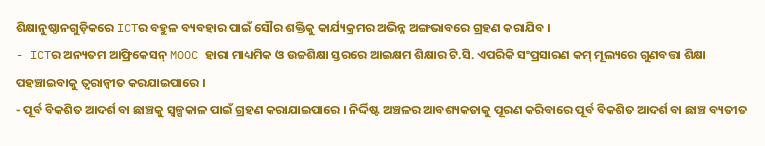ଶିକ୍ଷାନୁଷ୍ଠାନଗୁଡ଼ିକରେ ICTର ବହୁଳ ବ୍ୟବହାର ପାଇଁ ସୌର ଶକ୍ତିକୁ କାର୍ଯ୍ୟକ୍ରମର ଅଭିନ୍ନ ଅଙ୍ଗଭାବରେ ଗ୍ରହଣ କରାଯିବ ।
- ICTର ଅନ୍ୟତମ ଆଫ୍ରିକେସନ୍ MOOC ହାରା ମାଧ୍ୟମିକ ଓ ଉଚ୍ଚଶିକ୍ଷା ସ୍ତରରେ ଆଇକ୍ଷମ ଶିକ୍ଷାର ଟି.ସି. ଏପରିକି ସଂପ୍ରସାରଣ କମ୍ ମୂଲ୍ୟରେ ଗୁଣବତ୍ତା ଶିକ୍ଷା ପହଞ୍ଚାଇବାକୁ ତ୍ୱରାନ୍ଵୀତ କରଯାଇପାରେ ।
- ପୂର୍ବ ବିକଶିତ ଆଦର୍ଶ ବା ଛାଞ୍ଚକୁ ସ୍ଵଳ୍ପକାଳ ପାଇଁ ଗ୍ରହଣ କରାଯାଇପାରେ । ନିର୍ଦ୍ଦିଷ୍ଟ ଅଞ୍ଚଳର ଆବଶ୍ୟକତାକୁ ପୂରଣ କରିବାରେ ପୂର୍ବ ବିକଶିତ ଆଦର୍ଶ ବା ଛାଞ୍ଚ ବ୍ୟତୀତ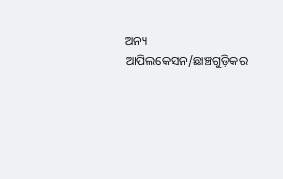ଅନ୍ୟ ଆପିଲକେସନ/ଛାଞ୍ଚଗୁଡ଼ିକର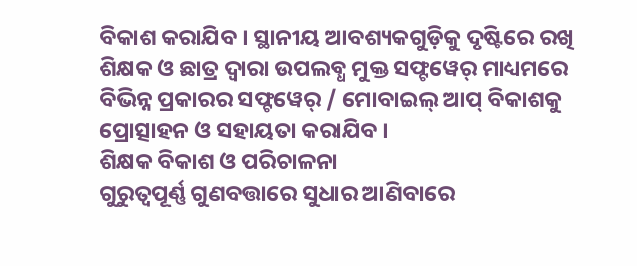ବିକାଶ କରାଯିବ । ସ୍ଥାନୀୟ ଆବଶ୍ୟକଗୁଡ଼ିକୁ ଦୃଷ୍ଟିରେ ରଖି ଶିକ୍ଷକ ଓ ଛାତ୍ର ଦ୍ଵାରା ଉପଲବ୍ଧ ମୁକ୍ତ ସଫ୍ଟୱେର୍ ମାଧ୍ୟମରେ ବିଭିନ୍ନ ପ୍ରକାରର ସଫ୍ଟୱେର୍ / ମୋବାଇଲ୍ ଆପ୍ ବିକାଶକୁ ପ୍ରୋତ୍ସାହନ ଓ ସହାୟତା କରାଯିବ ।
ଶିକ୍ଷକ ବିକାଶ ଓ ପରିଚାଳନା
ଗୁରୁତ୍ଵପୂର୍ଣ୍ଣ ଗୁଣବତ୍ତାରେ ସୁଧାର ଆଣିବାରେ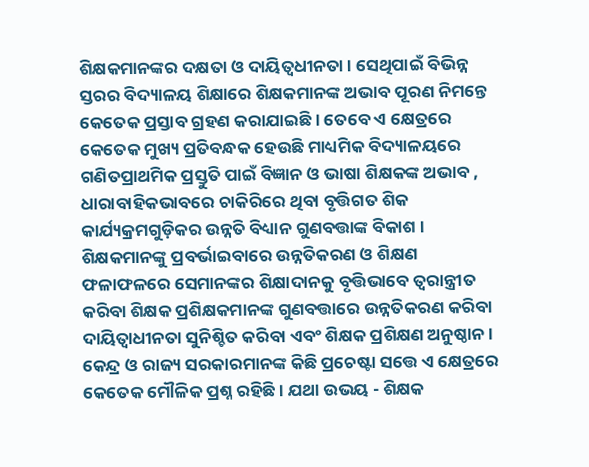ଶିକ୍ଷକମାନଙ୍କର ଦକ୍ଷତା ଓ ଦାୟିତ୍ଵଧୀନତା । ସେଥିପାଇଁ ବିଭିନ୍ନ ସ୍ତରର ବିଦ୍ୟାଳୟ ଶିକ୍ଷାରେ ଶିକ୍ଷକମାନଙ୍କ ଅଭାବ ପୂରଣ ନିମନ୍ତେ କେତେକ ପ୍ରସ୍ତାବ ଗ୍ରହଣ କରାଯାଇଛି । ତେବେ ଏ କ୍ଷେତ୍ରରେ କେତେକ ମୁଖ୍ୟ ପ୍ରତିବନ୍ଧକ ହେଉଛି ମାଧ୍ୟମିକ ବିଦ୍ୟାଳୟରେ ଗଣିତପ୍ରାଥମିକ ପ୍ରସ୍ତୁତି ପାଇଁ ବିଜ୍ଞାନ ଓ ଭାଷା ଶିକ୍ଷକଙ୍କ ଅଭାବ , ଧାରାବାହିକଭାବରେ ଚାକିରିରେ ଥିବା ବୃତ୍ତିଗତ ଶିକ କାର୍ଯ୍ୟକ୍ରମଗୁଡ଼ିକର ଉନ୍ନତି ବିଧ୍ୟାନ ଗୁଣବତ୍ତାଙ୍କ ବିକାଶ । ଶିକ୍ଷକମାନଙ୍କୁ ପ୍ରବର୍ଭାଇବାରେ ଉନ୍ନତିକରଣ ଓ ଶିକ୍ଷଣ ଫଳାଫଳରେ ସେମାନଙ୍କର ଶିକ୍ଷାଦାନକୁ ବୃତ୍ତିଭାବେ ତ୍ୱରାନ୍ତ୍ରୀତ କରିବା ଶିକ୍ଷକ ପ୍ରଶିକ୍ଷକମାନଙ୍କ ଗୁଣବତ୍ତାରେ ଉନ୍ନତିକରଣ କରିବା ଦାୟିତ୍ଵାଧୀନତା ସୁନିଶ୍ଚିତ କରିବା ଏବଂ ଶିକ୍ଷକ ପ୍ରଶିକ୍ଷଣ ଅନୁଷ୍ଠାନ ।
କେନ୍ଦ୍ର ଓ ରାଜ୍ୟ ସରକାରମାନଙ୍କ କିଛି ପ୍ରଚେଷ୍ଟା ସତ୍ତେ ଏ କ୍ଷେତ୍ରରେ କେତେକ ମୌଳିକ ପ୍ରଶ୍ନ ରହିଛି । ଯଥା ଉଭୟ - ଶିକ୍ଷକ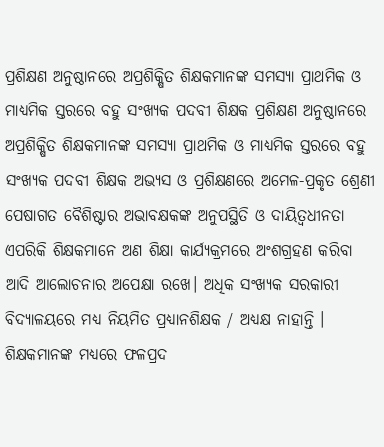ପ୍ରଶିକ୍ଷଣ ଅନୁଷ୍ଠାନରେ ଅପ୍ରଶିକ୍ଷିତ ଶିକ୍ଷକମାନଙ୍କ ସମସ୍ୟା ପ୍ରାଥମିକ ଓ ମାଧ୍ୟମିକ ସ୍ତରରେ ବହୁ ସଂଖ୍ୟକ ପଦବୀ ଶିକ୍ଷକ ପ୍ରଶିକ୍ଷଣ ଅନୁଷ୍ଠାନରେ ଅପ୍ରଶିକ୍ଷିତ ଶିକ୍ଷକମାନଙ୍କ ସମସ୍ୟା ପ୍ରାଥମିକ ଓ ମାଧ୍ୟମିକ ସ୍ତରରେ ବହୁ ସଂଖ୍ୟକ ପଦବୀ ଶିକ୍ଷକ ଅଭ୍ୟସ ଓ ପ୍ରଶିକ୍ଷଣରେ ଅମେଳ-ପ୍ରକୃତ ଶ୍ରେଣୀ ପେଷାଗତ ବୈଶିଷ୍ଟାର ଅଭାବକ୍ଷକଙ୍କ ଅନୁପସ୍ଥିତି ଓ ଦାୟିତ୍ଵଧୀନତା ଏପରିକି ଶିକ୍ଷକମାନେ ଅଣ ଶିକ୍ଷା କାର୍ଯ୍ୟକ୍ରମରେ ଅଂଶଗ୍ରହଣ କରିବା ଆଦି ଆଲୋଚନାର ଅପେକ୍ଷା ରଖେ। ଅଧିକ ସଂଖ୍ୟକ ସରକାରୀ ବିଦ୍ୟାଳୟରେ ମଧ୍ୟ ନିୟମିତ ପ୍ରଧ୍ୟାନଶିକ୍ଷକ / ଅଧ୍ୟକ୍ଷ ନାହାନ୍ତି । ଶିକ୍ଷକମାନଙ୍କ ମଧ୍ୟରେ ଫଳପ୍ରଦ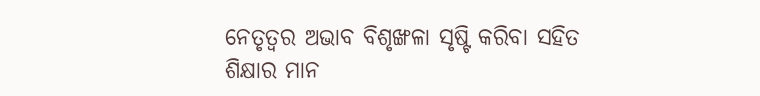ନେତୃତ୍ଵର ଅଭାବ ବିଶୃଙ୍ଖଳା ସୃଷ୍ଟି କରିବା ସହିତ ଶିକ୍ଷାର ମାନ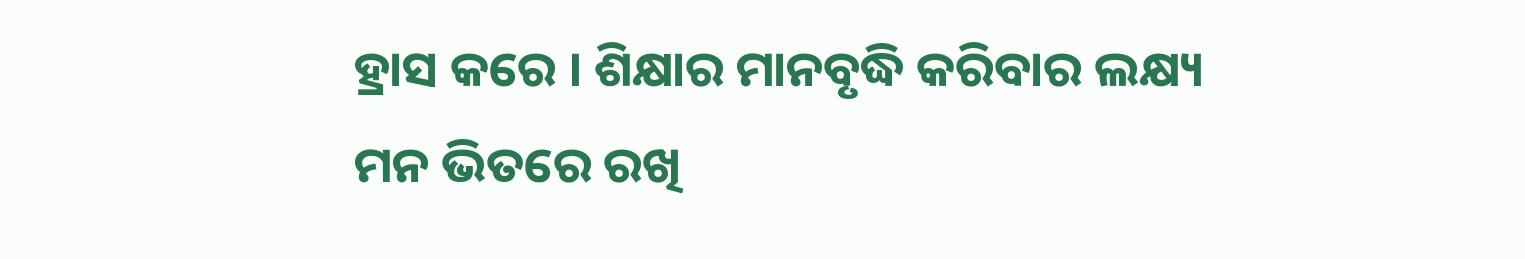ହ୍ରାସ କରେ । ଶିକ୍ଷାର ମାନବୃଦ୍ଧି କରିବାର ଲକ୍ଷ୍ୟ ମନ ଭିତରେ ରଖି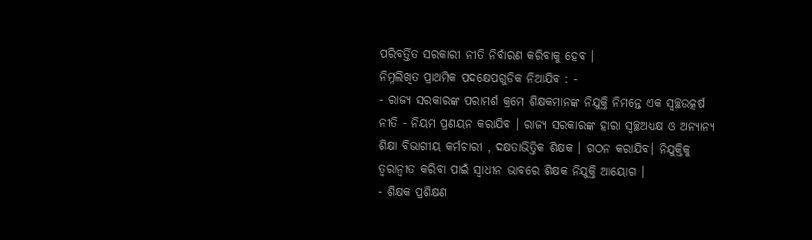ପରିବର୍ତ୍ତିତ ସରକାରୀ ନୀତି ନିର୍ବାରଣ କରିବାକୁ ହେବ ।
ନିମ୍ନଲିଖିତ ପ୍ରାଥମିକ ପଦକ୍ଷେପଗୁଡିକ ନିଆଯିବ : -
- ରାଜ୍ୟ ସରକାରଙ୍କ ପରାମର୍ଶ କ୍ରମେ ଶିକ୍ଷକମାନଙ୍କ ନିଯୁକ୍ତି ନିମନ୍ତେ ଏକ ସ୍ଵଚ୍ଛଉତ୍କର୍ଷ ନୀତି - ନିୟମ ପ୍ରଣୟନ କରାଯିବ । ରାଜ୍ୟ ସରକାରଙ୍କ ହାରା ସ୍ଵଚ୍ଛଅଧ୍ୟକ୍ଷ ଓ ଅନ୍ୟାନ୍ୟ ଶିକ୍ଷା ବିଭାଗୀୟ କର୍ମଚାରୀ , ଦକ୍ଷତାଭିତ୍ତିକ ଶିକ୍ଷକ । ଗଠନ କରାଯିବ। ନିଯୁକ୍ତିକୁ ତ୍ୱରାନ୍ଵୀତ କରିବା ପାଇଁ ସ୍ଵାଧୀନ ଭାବରେ ଶିକ୍ଷକ ନିଯୁକ୍ତି ଆୟୋଗ ।
- ଶିକ୍ଷକ ପ୍ରଶିକ୍ଷଣ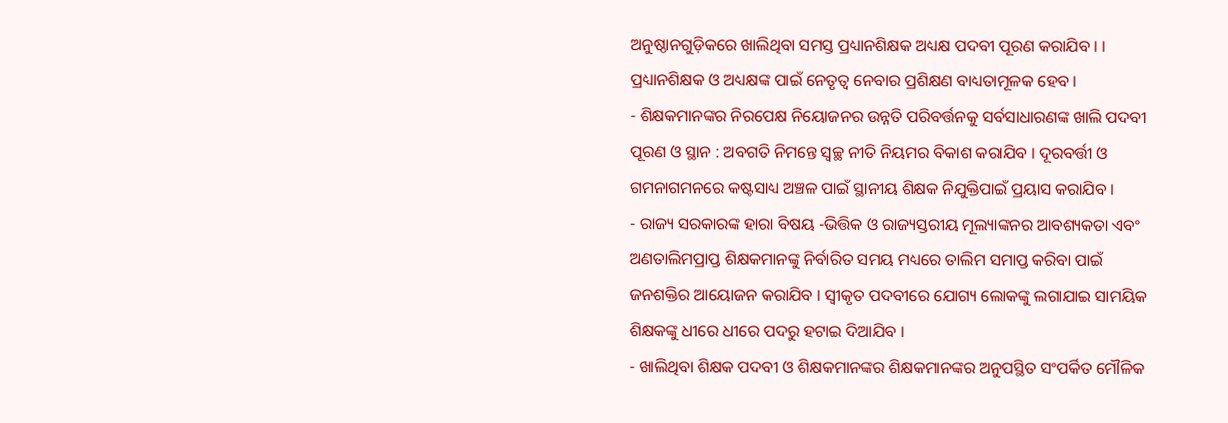ଅନୁଷ୍ଠାନଗୁଡ଼ିକରେ ଖାଲିଥିବା ସମସ୍ତ ପ୍ରଧ୍ୟାନଶିକ୍ଷକ ଅଧ୍ୟକ୍ଷ ପଦବୀ ପୂରଣ କରାଯିବ । । ପ୍ରଧ୍ୟାନଶିକ୍ଷକ ଓ ଅଧ୍ୟକ୍ଷଙ୍କ ପାଇଁ ନେତୃତ୍ୱ ନେବାର ପ୍ରଶିକ୍ଷଣ ବାଧ୍ୟତାମୂଳକ ହେବ ।
- ଶିକ୍ଷକମାନଙ୍କର ନିରପେକ୍ଷ ନିୟୋଜନର ଉନ୍ନତି ପରିବର୍ତ୍ତନକୁ ସର୍ବସାଧାରଣଙ୍କ ଖାଲି ପଦବୀ ପୂରଣ ଓ ସ୍ଥାନ : ଅବଗତି ନିମନ୍ତେ ସ୍ଵଚ୍ଛ ନୀତି ନିୟମର ବିକାଶ କରାଯିବ । ଦୂରବର୍ତ୍ତୀ ଓ ଗମନାଗମନରେ କଷ୍ଟସାଧ୍ୟ ଅଞ୍ଚଳ ପାଇଁ ସ୍ଥାନୀୟ ଶିକ୍ଷକ ନିଯୁକ୍ତିପାଇଁ ପ୍ରୟାସ କରାଯିବ ।
- ରାଜ୍ୟ ସରକାରଙ୍କ ହାରା ବିଷୟ -ଭିତ୍ତିକ ଓ ରାଜ୍ୟସ୍ତରୀୟ ମୂଲ୍ୟାଙ୍କନର ଆବଶ୍ୟକତା ଏବଂ ଅଣତାଲିମପ୍ରାପ୍ତ ଶିକ୍ଷକମାନଙ୍କୁ ନିର୍ବାରିତ ସମୟ ମଧ୍ୟରେ ତାଲିମ ସମାପ୍ତ କରିବା ପାଇଁ ଜନଶକ୍ତିର ଆୟୋଜନ କରାଯିବ । ସ୍ଵୀକୃତ ପଦବୀରେ ଯୋଗ୍ୟ ଲୋକଙ୍କୁ ଲଗାଯାଇ ସାମୟିକ ଶିକ୍ଷକଙ୍କୁ ଧୀରେ ଧୀରେ ପଦରୁ ହଟାଇ ଦିଆଯିବ ।
- ଖାଲିଥିବା ଶିକ୍ଷକ ପଦବୀ ଓ ଶିକ୍ଷକମାନଙ୍କର ଶିକ୍ଷକମାନଙ୍କର ଅନୁପସ୍ଥିତ ସଂପର୍କିତ ମୌଳିକ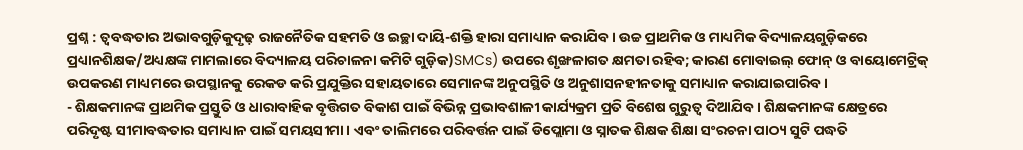ପ୍ରଶ୍ନ : ତ୍ଵବଦ୍ଧତାର ଅଭାବଗୁଡ଼ିକୁଦୃଢ଼ ରାଜନୈତିକ ସହମତି ଓ ଇଚ୍ଛା ଦାୟି-ଶକ୍ତି ହାରା ସମାଧ୍ୟାନ କରାଯିବ । ଉଚ୍ଚ ପ୍ରାଥମିକ ଓ ମାଧ୍ୟମିକ ବିଦ୍ୟାଳୟଗୁଡ଼ିକରେ ପ୍ରଧ୍ୟାନଶିକ୍ଷକ/ଅଧ୍ୟକ୍ଷଙ୍କ ମାମଲାରେ ବିଦ୍ୟାଳୟ ପରିଚାଳନା କମିଟି ଗୁଡ଼ିକ)SMCs) ଉପରେ ଶୃଙ୍ଖଳାଗତ କ୍ଷମତା ରହିବ; କାରଣ ମୋବାଇଲ୍ ଫୋନ୍ ଓ ବାୟୋମେଟ୍ରିକ୍ ଉପକରଣ ମାଧ୍ୟମରେ ଉପସ୍ଥାନକୁ ରେକଡ କରି ପ୍ରଯୁକ୍ତିର ସହାୟତାରେ ସେମାନଙ୍କ ଅନୁପସ୍ଥିତି ଓ ଅନୁଶାସନହୀନତାକୁ ସମାଧ୍ୟାନ କରାଯାଇପାରିବ ।
- ଶିକ୍ଷକମାନଙ୍କ ପ୍ରାଥମିକ ପ୍ରସ୍ତୁତି ଓ ଧାରାବାହିକ ବୃତ୍ତିଗତ ବିକାଶ ପାଇଁ ବିଭିନ୍ନ ପ୍ରଭାବଶାଳୀ କାର୍ଯ୍ୟକ୍ରମ ପ୍ରତି ବିଶେଷ ଗୁରୁତ୍ଵ ଦିଆଯିବ । ଶିକ୍ଷକମାନଙ୍କ କ୍ଷେତ୍ରରେ ପରିଦୃଷ୍ଟ ସୀମାବଦ୍ଧତାର ସମାଧ୍ୟାନ ପାଇଁ ସମୟସୀମା । ଏବଂ ତାଲିମରେ ପରିବର୍ତ୍ତନ ପାଇଁ ଡିପ୍ଲୋମା ଓ ସ୍ନାତକ ଶିକ୍ଷକ ଶିକ୍ଷା ସଂରଚନା ପାଠ୍ୟ ସୁଟି ପଦ୍ଧତି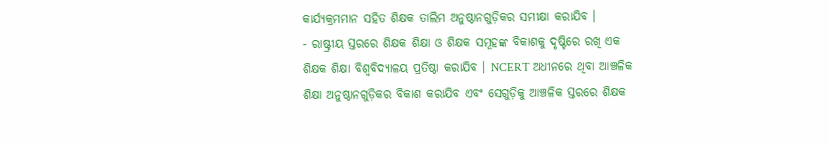କାର୍ଯ୍ୟକ୍ରମମାନ ସହିତ ଶିକ୍ଷକ ତାଲିମ ଅନୁଷ୍ଠାନଗୁଡ଼ିକର ସମୀକ୍ଷା କରାଯିବ ।
- ରାଷ୍ଟ୍ରୀୟ ସ୍ତରରେ ଶିକ୍ଷକ ଶିକ୍ଷା ଓ ଶିକ୍ଷକ ସମୂହଙ୍କ ବିକାଶକୁ ଦୃଷ୍ଟିରେ ରଖି ଏକ ଶିକ୍ଷକ ଶିକ୍ଷା ବିଶ୍ଵବିଦ୍ୟାଳୟ ପ୍ରତିଷ୍ଠା କରାଯିବ । NCERT ଅଧୀନରେ ଥିବା ଆଞ୍ଚଳିକ ଶିକ୍ଷା ଅନୁଷ୍ଠାନଗୁଡ଼ିକର ବିକାଶ କରାଯିବ ଏବଂ ସେଗୁଡ଼ିକୁ ଆଞ୍ଚଳିକ ସ୍ତରରେ ଶିକ୍ଷକ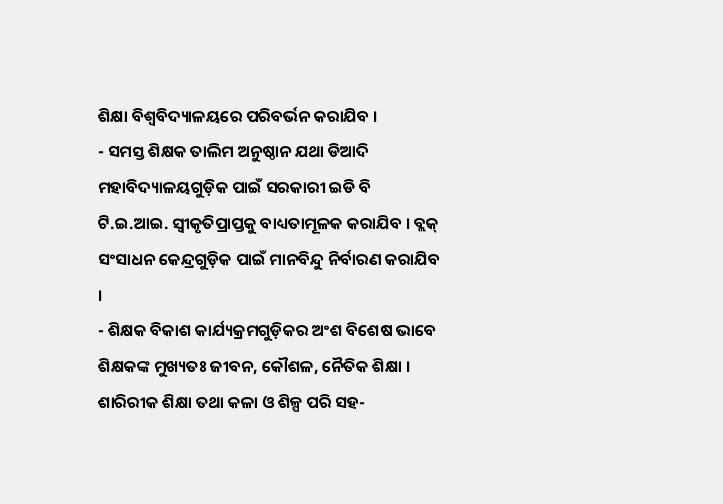ଶିକ୍ଷା ବିଶ୍ଵବିଦ୍ୟାଳୟରେ ପରିବର୍ଭନ କରାଯିବ ।
- ସମସ୍ତ ଶିକ୍ଷକ ତାଲିମ ଅନୁଷ୍ଠାନ ଯଥା ଡିଆଦି ମହାବିଦ୍ୟାଳୟଗୁଡ଼ିକ ପାଇଁ ସରକାରୀ ଇଡି ବି ଟି.ଇ.ଆଇ. ସ୍ଵୀକୃତିପ୍ରାପ୍ତକୁ ବାଧ୍ୟତାମୂଳକ କରାଯିବ । ବ୍ଲକ୍ ସଂସାଧନ କେନ୍ଦ୍ରଗୁଡ଼ିକ ପାଇଁ ମାନବିନ୍ଦୁ ନିର୍ବାରଣ କରାଯିବ ।
- ଶିକ୍ଷକ ବିକାଶ କାର୍ଯ୍ୟକ୍ରମଗୁଡ଼ିକର ଅଂଶ ବିଶେଷ ଭାବେ ଶିକ୍ଷକଙ୍କ ମୁଖ୍ୟତଃ ଜୀବନ, କୌଶଳ, ନୈତିକ ଶିକ୍ଷା । ଶାରିରୀକ ଶିକ୍ଷା ତଥା କଳା ଓ ଶିଳ୍ପ ପରି ସହ-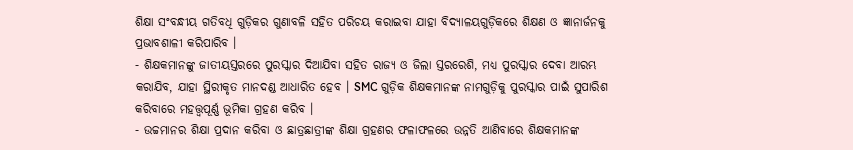ଶିକ୍ଷା ସଂବନ୍ଧୀୟ ଗତିବଧି ଗୁଡ଼ିକର ଗୁଣାବଳି ସହିତ ପରିଚୟ କରାଇବା ଯାହା ବିଦ୍ୟାଳୟଗୁଡ଼ିକରେ ଶିକ୍ଷଣ ଓ ଜ୍ଞାନାର୍ଜନକୁ ପ୍ରଭାବଶାଳୀ କରିପାରିବ ।
- ଶିକ୍ଷକମାନଙ୍କୁ ଜାତୀୟସ୍ତରରେ ପୁରସ୍କାର ଦିଆଯିବା ସହିତ ରାଜ୍ୟ ଓ ଜିଲା ସ୍ତରରେଶି, ମଧ୍ୟ ପୁରସ୍କାର ଦେବା ଆରମ୍ଭ କରାଯିବ, ଯାହା ସ୍ଥିରୀକୃତ ମାନଦଣ୍ଡ ଆଧାରିତ ହେବ । SMC ଗୁଡ଼ିକ ଶିକ୍ଷକମାନଙ୍କ ନାମଗୁଡ଼ିକୁ ପୁରସ୍କାର ପାଇଁ ସୁପାରିଶ କରିବାରେ ମହତ୍ତ୍ୱପୂର୍ଣ୍ଣ ଭୂମିକା ଗ୍ରହଣ କରିବ ।
- ଉଚ୍ଚମାନର ଶିକ୍ଷା ପ୍ରଦାନ କରିବା ଓ ଛାତ୍ରଛାତ୍ରୀଙ୍କ ଶିକ୍ଷା ଗ୍ରହଣର ଫଳାଫଳରେ ଉନ୍ନତି ଆଣିବାରେ ଶିକ୍ଷକମାନଙ୍କ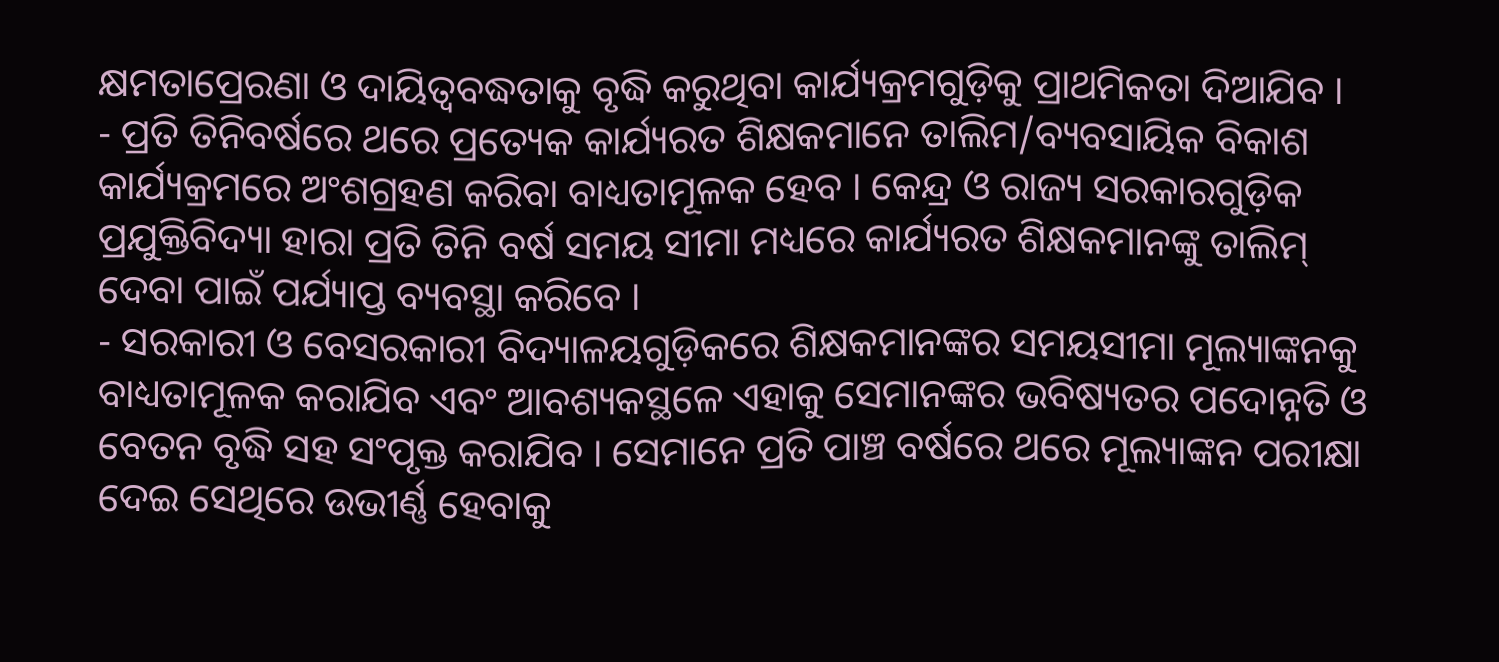କ୍ଷମତାପ୍ରେରଣା ଓ ଦାୟିତ୍ଵବଦ୍ଧତାକୁ ବୃଦ୍ଧି କରୁଥିବା କାର୍ଯ୍ୟକ୍ରମଗୁଡ଼ିକୁ ପ୍ରାଥମିକତା ଦିଆଯିବ ।
- ପ୍ରତି ତିନିବର୍ଷରେ ଥରେ ପ୍ରତ୍ୟେକ କାର୍ଯ୍ୟରତ ଶିକ୍ଷକମାନେ ତାଲିମ/ବ୍ୟବସାୟିକ ବିକାଶ କାର୍ଯ୍ୟକ୍ରମରେ ଅଂଶଗ୍ରହଣ କରିବା ବାଧ୍ୟତାମୂଳକ ହେବ । କେନ୍ଦ୍ର ଓ ରାଜ୍ୟ ସରକାରଗୁଡ଼ିକ ପ୍ରଯୁକ୍ତିବିଦ୍ୟା ହାରା ପ୍ରତି ତିନି ବର୍ଷ ସମୟ ସୀମା ମଧ୍ୟରେ କାର୍ଯ୍ୟରତ ଶିକ୍ଷକମାନଙ୍କୁ ତାଲିମ୍ ଦେବା ପାଇଁ ପର୍ଯ୍ୟାପ୍ତ ବ୍ୟବସ୍ଥା କରିବେ ।
- ସରକାରୀ ଓ ବେସରକାରୀ ବିଦ୍ୟାଳୟଗୁଡ଼ିକରେ ଶିକ୍ଷକମାନଙ୍କର ସମୟସୀମା ମୂଲ୍ୟାଙ୍କନକୁ ବାଧ୍ୟତାମୂଳକ କରାଯିବ ଏବଂ ଆବଶ୍ୟକସ୍ଥଳେ ଏହାକୁ ସେମାନଙ୍କର ଭବିଷ୍ୟତର ପଦୋନ୍ନତି ଓ ବେତନ ବୃଦ୍ଧି ସହ ସଂପୃକ୍ତ କରାଯିବ । ସେମାନେ ପ୍ରତି ପାଞ୍ଚ ବର୍ଷରେ ଥରେ ମୂଲ୍ୟାଙ୍କନ ପରୀକ୍ଷା ଦେଇ ସେଥିରେ ଉଭୀର୍ଣ୍ଣ ହେବାକୁ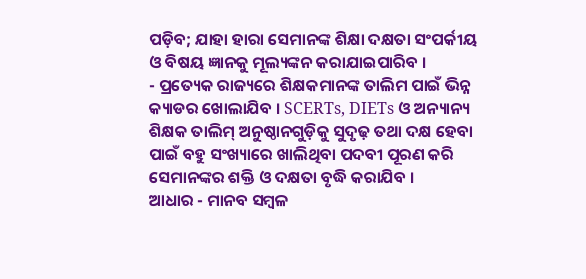ପଡ଼ିବ; ଯାହା ହାରା ସେମାନଙ୍କ ଶିକ୍ଷା ଦକ୍ଷତା ସଂପର୍କୀୟ ଓ ବିଷୟ ଜ୍ଞାନକୁ ମୂଲ୍ୟଙ୍କନ କରାଯାଇପାରିବ ।
- ପ୍ରତ୍ୟେକ ରାଜ୍ୟରେ ଶିକ୍ଷକମାନଙ୍କ ତାଲିମ ପାଇଁ ଭିନ୍ନ କ୍ୟାଡର ଖୋଲାଯିବ । SCERTs, DIETs ଓ ଅନ୍ୟାନ୍ୟ ଶିକ୍ଷକ ତାଲିମ୍ ଅନୁଷ୍ଠାନଗୁଡ଼ିକୁ ସୁଦୃଢ଼ ତଥା ଦକ୍ଷ ହେବା ପାଇଁ ବହୁ ସଂଖ୍ୟାରେ ଖାଲିଥିବା ପଦବୀ ପୂରଣ କରି ସେମାନଙ୍କର ଶକ୍ତି ଓ ଦକ୍ଷତା ବୃଦ୍ଧି କରାଯିବ ।
ଆଧାର - ମାନବ ସମ୍ବଳ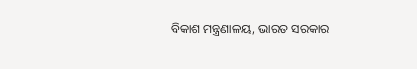ବିକାଶ ମନ୍ତ୍ରଣାଳୟ, ଭାରତ ସରକାର